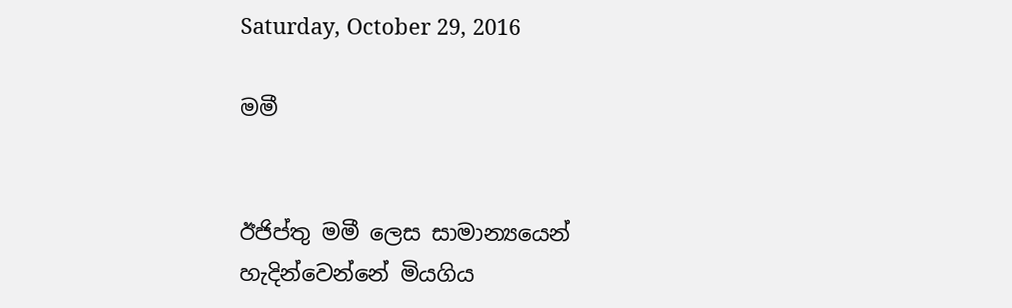Saturday, October 29, 2016

මමී


ඊජිප්තු මමී ලෙස සාමාන්‍යයෙන් හැදින්වෙන්නේ මියගිය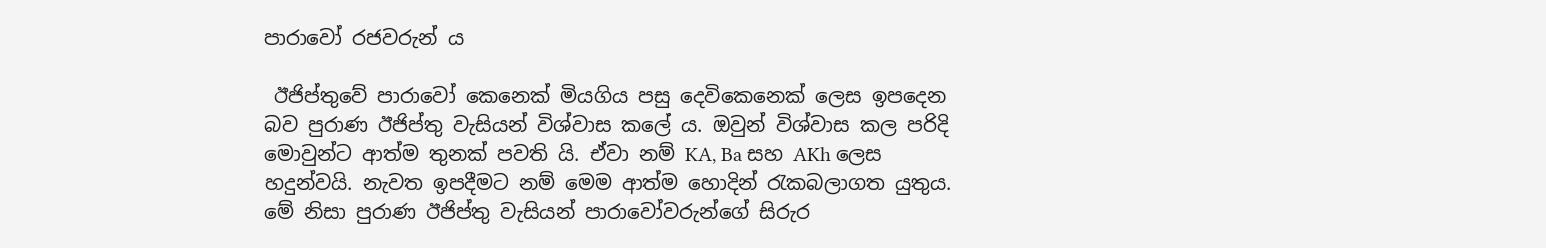පාරාවෝ රජවරුන් ය

 ඊජිප්තුවේ පාරාවෝ කෙනෙක් මියගිය පසු දෙවිකෙනෙක් ලෙස ඉපදෙන බව පුරාණ ඊජිප්තු වැසියන් විශ්වාස කලේ ය. ඔවුන් විශ්වාස කල පරිදි මොවුන්ට ආත්ම තුනක් පවති යි. ඒවා නම් KA, Ba සහ AKh ලෙස හදුන්වයි. නැවත ඉපදීමට නම් මෙම ආත්ම හොදින් රැකබලාගත යුතුය. මේ නිසා පුරාණ ඊජිප්තු වැසියන් පාරාවෝවරුන්ගේ සිරුර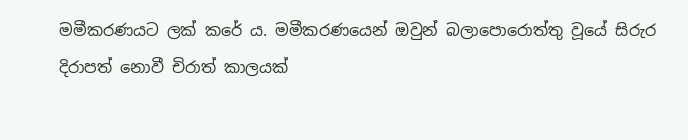මමීකරණයට ලක් කරේ ය. මමීකරණයෙන් ඔවුන් බලාපොරොත්තු වූයේ සිරුර දිරාපත් නොවී චිරාත් කාලයක්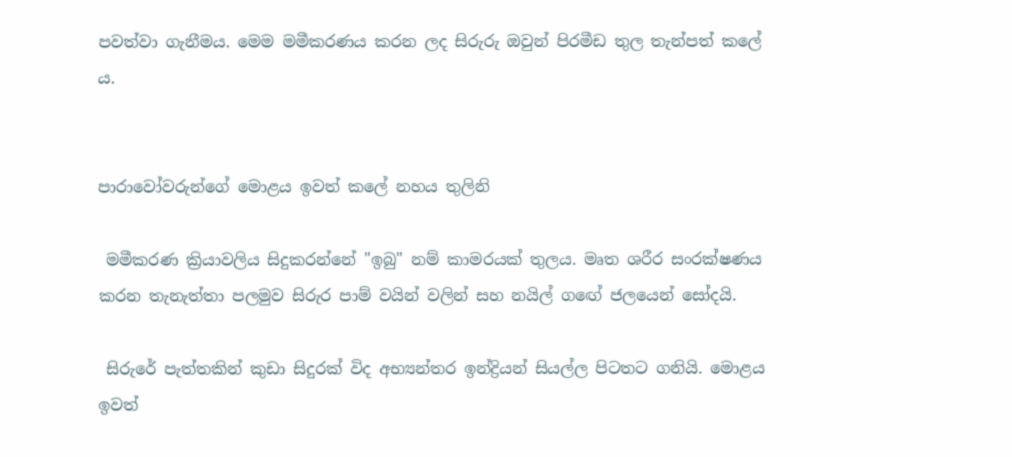පවත්වා ගැනීමය. මෙම මමීකරණය කරන ලද සිරුරු ඔවුන් පිරමීඩ තුල තැන්පත් කලේ ය.


පාරාවෝවරුන්ගේ මොළය ඉවත් කලේ නහය තුලිනි

 මමීකරණ ක්‍රියාවලිය සිදුකරන්නේ "ඉබු" නම් කාමරයක් තුලය. මෘත ශරීර සංරක්ෂණය කරන තැනැත්තා පලමුව සිරුර පාම් වයින් වලින් සහ නයිල් ගඟේ ජලයෙන් සෝදයි.

 සිරුරේ පැත්තකින් කුඩා සිදුරක් විද අභ්‍යන්තර ඉන්ද්‍රියන් සියල්ල පිටතට ගනියි. මොළය ඉවත්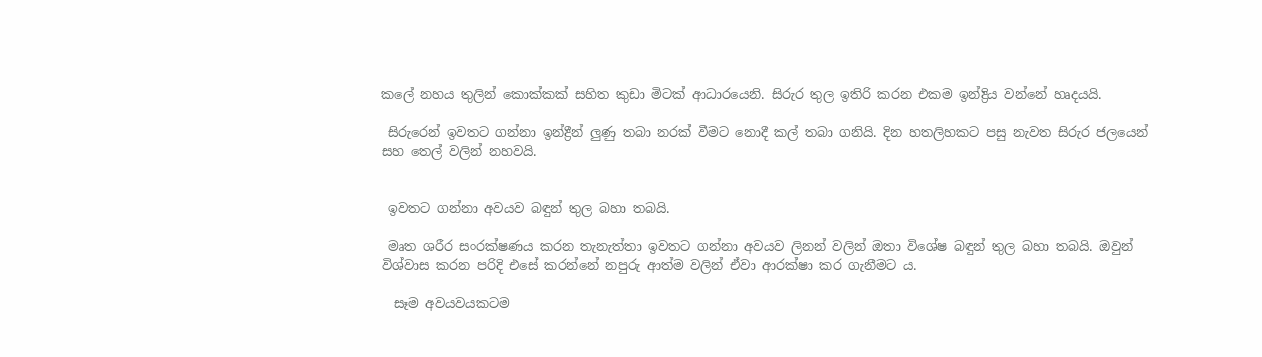කලේ නහය තුලින් කොක්කක් සහිත කුඩා මිටක් ආධාරයෙනි. සිරුර තුල ඉතිරි කරන එකම ඉන්ද්‍රිය වන්නේ හෘදයයි.

 සිරුරෙන් ඉවතට ගන්නා ඉන්ද්‍රීන් ලුණු තබා නරක් වීමට නොදී කල් තබා ගනියි. දින හතලිහකට පසු නැවත සිරුර ජලයෙන් සහ තෙල් වලින් නහවයි.


 ඉවතට ගන්නා අවයව බඳුන් තුල බහා තබයි.

 මෘත ශරීර සංරක්ෂණය කරන තැනැත්තා ඉවතට ගන්නා අවයව ලිනන් වලින් ඔතා විශේෂ බඳුන් තුල බහා තබයි. ඔවුන් විශ්වාස කරන පරිදි එසේ කරන්නේ නපුරු ආත්ම වලින් ඒවා ආරක්ෂා කර ගැනීමට ය.

  සෑම අවයවයකටම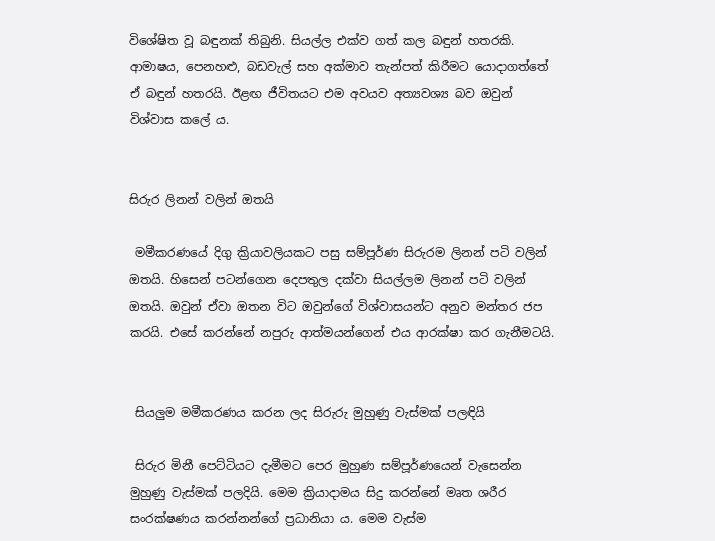විශේෂිත වූ බඳුනක් තිබුනි. සියල්ල එක්ව ගත් කල බඳුන් හතරකි. ආමාෂය, පෙනහළු, බඩවැල් සහ අක්මාව තැන්පත් කිරීමට යොදාගත්තේ ඒ බඳුන් හතරයි. ඊළඟ ජීවිතයට එම අවයව අත්‍යවශ්‍ය බව ඔවුන් විශ්වාස කලේ ය.


සිරුර ලිනන් වලින් ඔතයි

 මමීකරණයේ දිගු ක්‍රියාවලියකට පසු සම්පූර්ණ සිරුරම ලිනන් පටි වලින් ඔතයි. හිසෙන් පටන්ගෙන දෙපතුල දක්වා සියල්ලම ලිනන් පටි වලින් ඔතයි. ඔවුන් ඒවා ඔතන විට ඔවුන්ගේ විශ්වාසයන්ට අනුව මන්තර ජප කරයි. එසේ කරන්නේ නපුරු ආත්මයන්ගෙන් එය ආරක්ෂා කර ගැනීමටයි.


 සියලුම මමීකරණය කරන ලද සිරුරු මුහුණු වැස්මක් පලඳියි

 සිරුර මිනී පෙට්ටියට දැමීමට පෙර මුහුණ සම්පූර්ණයෙන් වැසෙන්න මුහුණු වැස්මක් පලදියි. මෙම ක්‍රියාදාමය සිදු කරන්නේ මෘත ශරීර සංරක්ෂණය කරන්නන්ගේ ප්‍රධානියා ය. මෙම වැස්ම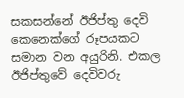සකසන්නේ ඊජිප්තු දෙවි කෙනෙක්ගේ රූපයකට සමාන වන අයුරිනි. එකල ඊජිප්තුවේ දෙවිවරු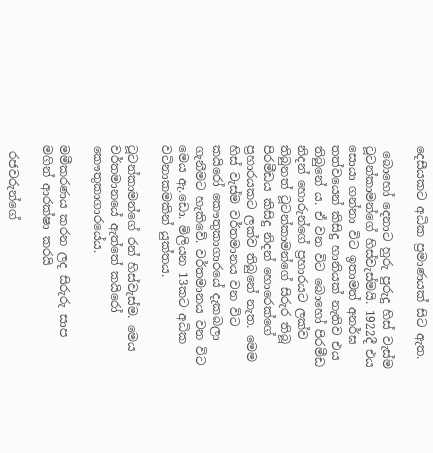දෙසීයකට අධික ප්‍රමාණයක් සිට ඇත.

 බොහෝ දෙනාට හුරු පුරුදු හිස් වැස්ම ටූටන්කාමන්ගේ හිස්වැස්මයි. 1922දී එය සොයා ගන්නා විට ඉතාමත් අනර්ඝ තත්වයෙන් කිසිදු හානියක් නැතිව එය තිබුනේ ය. ඒ වන විට බොහෝ පිරමීඩ නිදන් හොරුන්ගේ ප්‍රහාරයට ලක්ව තිබුනත් ටූටන්කාමන්ගේ සිරුර තිබූ පිරමීඩය කිසිදු නිදන් හොරෙක්ගේ ප්‍රහාරයකට ලක්ව තිබුනේ නැත. මෙම හිස් වැස්ම වර්තමානය වන විට කයිරෝ කෞතුකාගාරයේ දැකබලා ගැනීමට හැකිවේ. වර්තමානය වන විට මෙය ඇ.ඩො. මිලියන 13කට අධික වටිනාකමකින් යුක්තය.

ටූටන්කාමන්ගේ රන් හිස්වැස්ම. මෙය වර්තමානයේ ඇත්තේ කයිරෝ කෞතුකාගාරයේය.

මමීකරණය කරන ලද සිරුරු සාප මගින් ආරක්ෂා කරයි

 රජවරුන්ගේ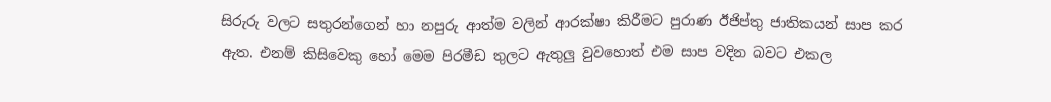සිරුරු වලට සතුරන්ගෙන් හා නපුරු ආත්ම වලින් ආරක්ෂා කිරීමට පුරාණ ඊජිප්තු ජාතිකයන් සාප කර ඇත. එනම් කිසිවෙකු හෝ මෙම පිරමීඩ තුලට ඇතුලු වුවහොත් එම සාප වදින බවට එකල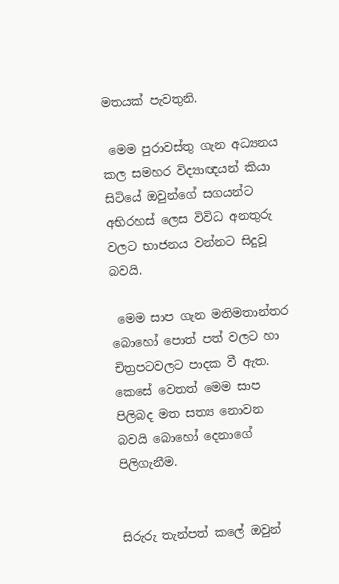මතයක් පැවතුනි.

 මෙම පුරාවස්තු ගැන අධ්‍යනය කල සමහර විද්‍යාඥයන් කියා සිටියේ ඔවුන්ගේ සගයන්ට අභිරහස් ලෙස විවිධ අනතුරු වලට භාජනය වන්නට සිදුවූ බවයි.

 මෙම සාප ගැන මතිමතාන්තර බොහෝ පොත් පත් වලට හා චිත්‍රපටවලට පාදක වී ඇත. කෙසේ වෙතත් මෙම සාප පිලිබද මත සත්‍ය නොවන බවයි බොහෝ දෙනාගේ පිලිගැනීම.


සිරුරු තැන්පත් කලේ ඔවුන්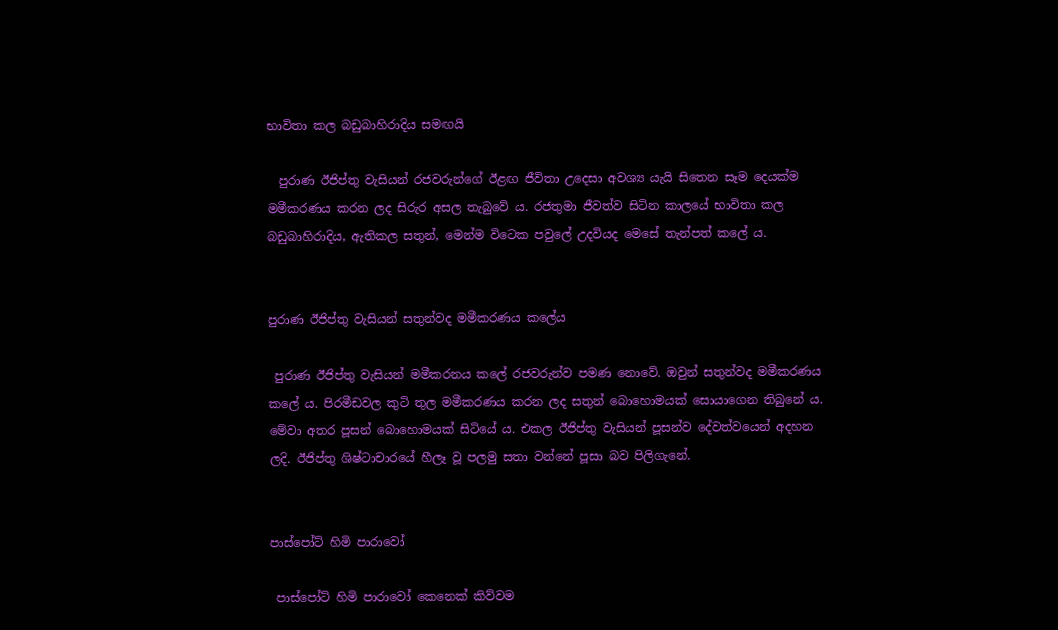භාවිතා කල බඩුබාහිරාදිය සමඟයි

  පුරාණ ඊජිප්තු වැසියන් රජවරුන්ගේ ඊළඟ ජීවිතා උදෙසා අවශ්‍ය යැයි සිතෙන සෑම දෙයක්ම මමීකරණය කරන ලද සිරුර අසල තැබුවේ ය. රජතුමා ජීවත්ව සිටින කාලයේ භාවිතා කල බඩුබාහිරාදිය, ඇතිකල සතුන්, මෙන්ම විටෙක පවුලේ උදවියද මෙසේ තැන්පත් කලේ ය.


පුරාණ ඊජිප්තු වැසියන් සතුන්වද මමීකරණය කලේය

 පුරාණ ඊජිප්තු වැසියන් මමීකරනය කලේ රජවරුන්ව පමණ නොවේ. ඔවුන් සතුන්වද මමීකරණය කලේ ය. පිරමීඩවල කුටි තුල මමීකරණය කරන ලද සතුන් බොහොමයක් සොයාගෙන තිබුනේ ය. මේවා අතර පූසන් බොහොමයක් සිටියේ ය. එකල ඊජිප්තු වැසියන් පූසන්ව දේවත්වයෙන් අදහන ලදි. ඊජිප්තු ශිෂ්ටාචාරයේ හීලෑ වූ පලමු සතා වන්නේ පූසා බව පිලිගැනේ.


පාස්පෝට් හිමි පාරාවෝ

 පාස්පෝට් හිමි පාරාවෝ කෙනෙක් කිව්වම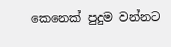කෙනෙක් පුදුම වන්නට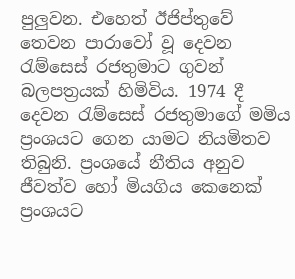පුලුවන. එහෙත් ඊජිප්තුවේ තෙවන පාරාවෝ වූ දෙවන රැම්සෙස් රජතුමාට ගුවන් බලපත්‍රයක් හිමිවිය. 1974 දී දෙවන රැම්සෙස් රජතුමාගේ මමිය ප්‍රංශයට ගෙන යාමට නියමිතව තිබුනි. ප්‍රංශයේ නීතිය අනුව ජීවත්ව හෝ මියගිය කෙනෙක් ප්‍රංශයට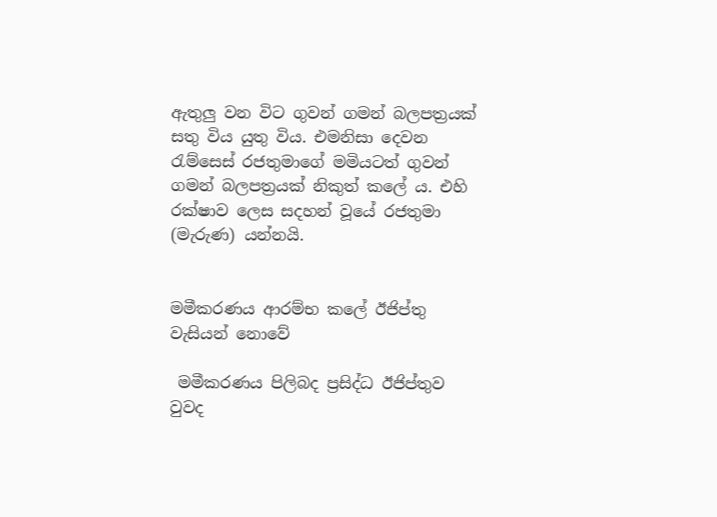ඇතුලු වන විට ගුවන් ගමන් බලපත්‍රයක් සතු විය යුතු විය. එමනිසා දෙවන රැම්සෙස් රජතුමාගේ මමියටත් ගුවන් ගමන් බලපත්‍රයක් නිකුත් කලේ ය. එහි රක්ෂාව ලෙස සදහන් වූයේ රජතුමා (මැරුණ) යන්නයි.


මමීකරණය ආරම්භ කලේ ඊජිප්තු වැසියන් නොවේ

 මමීකරණය පිලිබද ප්‍රසිද්ධ ඊජිප්තුව වුවද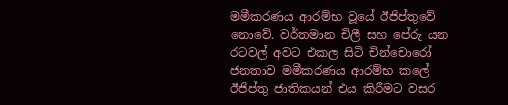මමීකරණය ආරම්භ වූයේ ඊජිප්තුවේ නොවේ. වර්තමාන චිලී සහ පේරු යන රටවල් අවට එකල සිටි චින්චොරෝ ජනතාව මමීකරණය ආරම්භ කලේ ඊජිප්තු ජාතිකයන් එය කිරීමට වසර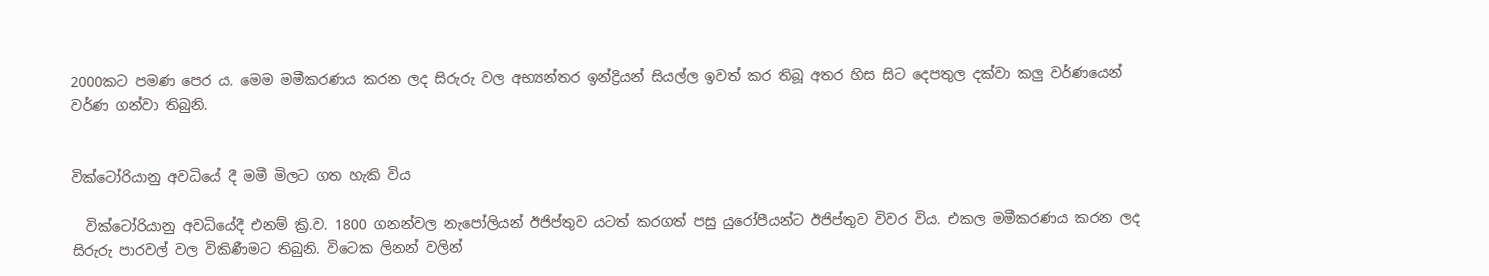2000කට පමණ පෙර ය. මෙම මමීකරණය කරන ලද සිරුරු වල අභ්‍යන්තර ඉන්ද්‍රියන් සියල්ල ඉවත් කර තිබූ අතර හිස සිට දෙපතුල දක්වා කලු වර්ණයෙන් වර්ණ ගන්වා තිබුනි.


වික්ටෝරියානු අවධියේ දී මමී මිලට ගත හැකි විය

  වික්ටෝරියානු අවධියේදී එනම් ක්‍රි.ව. 1800 ගනන්වල නැපෝලියන් ඊජිප්තුව යටත් කරගත් පසු යුරෝපීයන්ට ඊජිප්තුව විවර විය. එකල මමීකරණය කරන ලද සිරුරු පාරවල් වල විකිණීමට තිබුනි. විටෙක ලිනන් වලින්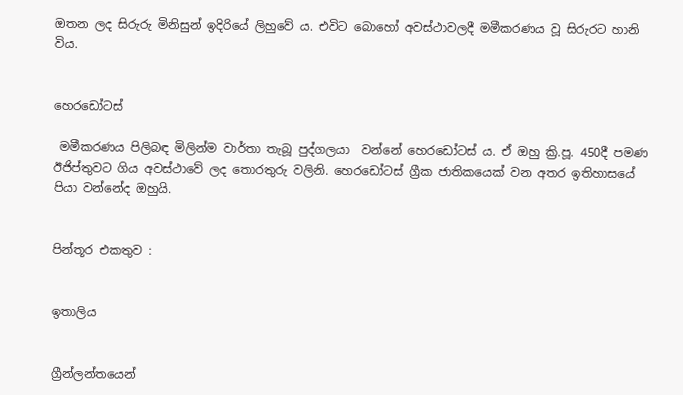ඔතන ලද සිරුරු මිනිසුන් ඉදිරියේ ලිහුවේ ය. එවිට බොහෝ අවස්ථාවලදී මමීකරණය වූ සිරුරට හානි විය.


හෙරඩෝටස්

 මමීකරණය පිලිබඳ මිලින්ම වාර්තා තැබූ පුද්ගලයා  වන්නේ හෙරඩෝටස් ය. ඒ ඔහු ක්‍රි.පූ. 450දී පමණ ඊජිප්තුවට ගිය අවස්ථාවේ ලද තොරතුරු වලිනි. හෙරඩෝටස් ග්‍රීක ජාතිකයෙක් වන අතර ඉතිහාසයේ පියා වන්නේද ඔහුයි.


පින්තූර එකතුව :


ඉතාලිය


ග්‍රීන්ලන්තයෙන්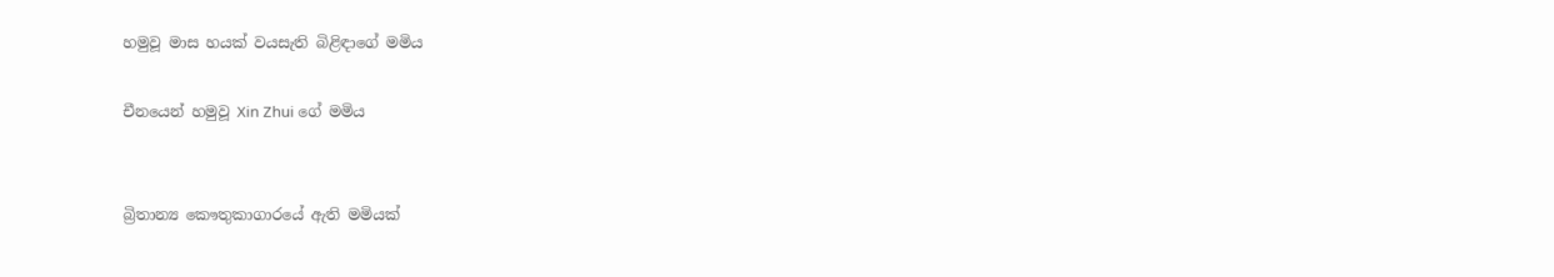හමුවූ මාස හයක් වයසැති බිළිඳාගේ මමිය

චීනයෙන් හමුවූ Xin Zhui ගේ මමිය


බ්‍රිතාන්‍ය කෞතුකාගාරයේ ඇති මමියක්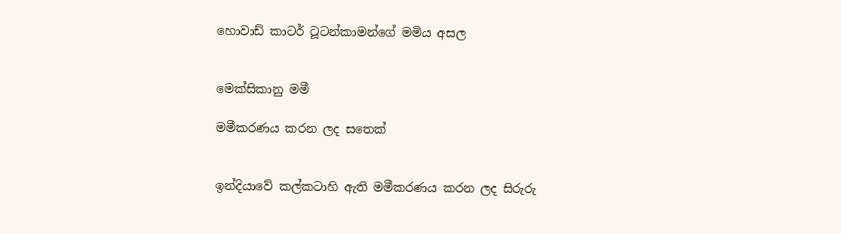හොවාඩ් කාටර් ටූටන්කාමන්ගේ මමිය අසල


මෙක්සිකානු මමී

මමීකරණය කරන ලද සතෙක්


ඉන්දියාවේ කල්කටාහි ඇති මමීකරණය කරන ලද සිරුරු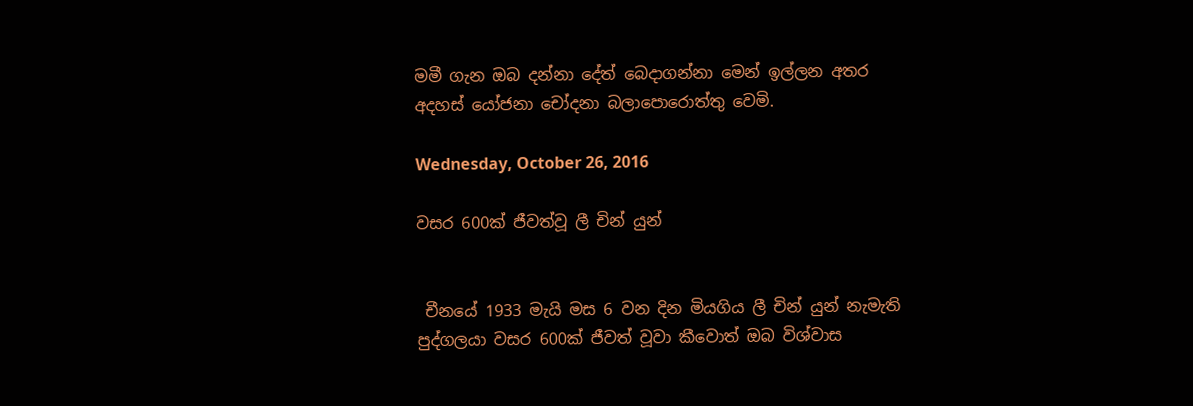මමී ගැන ඔබ දන්නා දේත් බෙදාගන්නා මෙන් ඉල්ලන අතර අදහස් යෝජනා චෝදනා බලාපොරොත්තු වෙමි.

Wednesday, October 26, 2016

වසර 600ක් ජීවත්වූ ලී චින් යුන්


 චීනයේ 1933 මැයි මස 6 වන දින මියගිය ලී චින් යුන් නැමැති පුද්ගලයා වසර 600ක් ජීවත් වූවා කීවොත් ඔබ විශ්වාස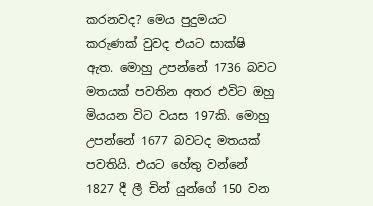කරනවද? මෙය පුදුමයට කරුණක් වුවද එයට සාක්ෂි ඇත. මොහු උපන්නේ 1736 බවට මතයක් පවතින අතර එවිට ඔහු මියයන විට වයස 197කි. මොහු උපන්නේ 1677 බවටද මතයක් පවතියි. එයට හේතු වන්නේ 1827 දී ලී චින් යුන්ගේ 150 වන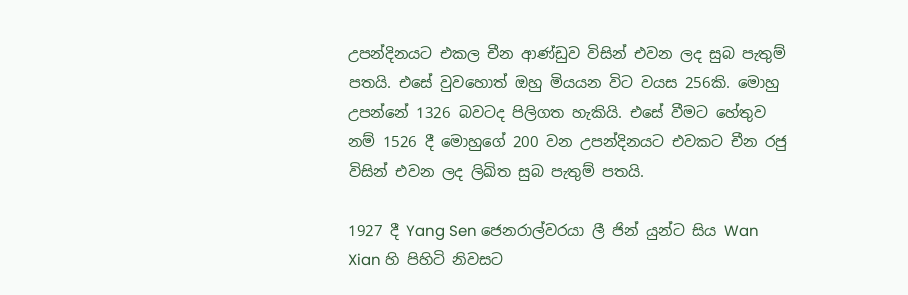උපන්දිනයට එකල චීන ආණ්ඩුව විසින් එවන ලද සුබ පැතුම් පතයි. එසේ වුවහොත් ඔහු මියයන විට වයස 256කි. මොහු උපන්නේ 1326 බවටද පිලිගත හැකියි. එසේ වීමට හේතුව නම් 1526 දී මොහුගේ 200 වන උපන්දිනයට එවකට චීන රජු විසින් එවන ලද ලිඛිත සුබ පැතුම් පතයි.

1927 දී Yang Sen ජෙනරාල්වරයා ලී ජින් යුන්ට සිය Wan Xian හි පිහිටි නිවසට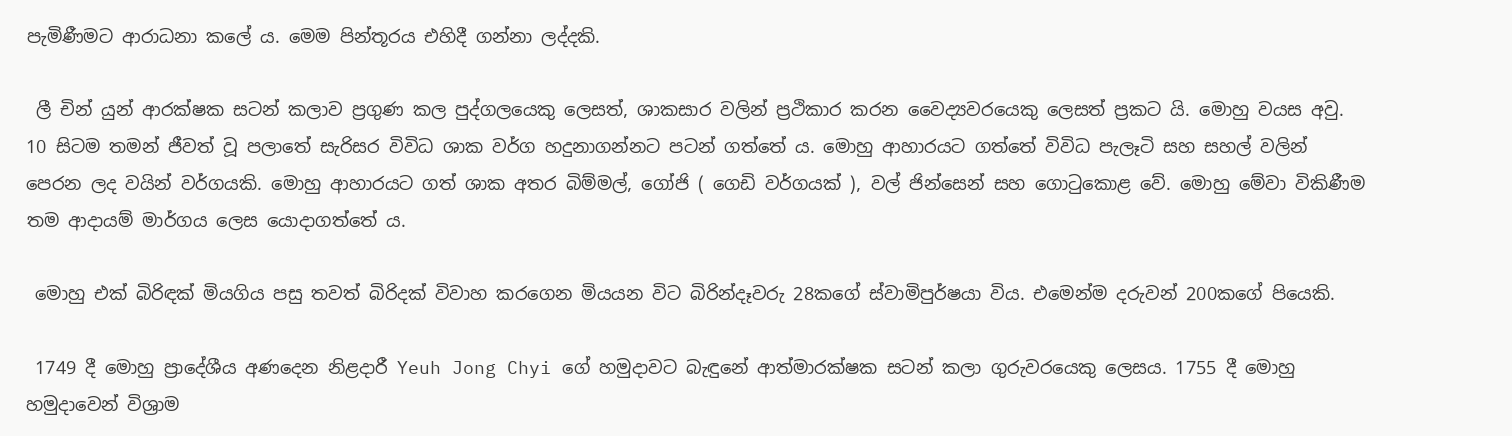පැමිණීමට ආරාධනා කලේ ය. මෙම පින්තූරය එහිදී ගන්නා ලද්දකි.

 ලී චින් යුන් ආරක්ෂක සටන් කලාව ප්‍රගුණ කල පුද්ගලයෙකු ලෙසත්, ශාකසාර වලින් ප්‍රථිකාර කරන වෛද්‍යවරයෙකු ලෙසත් ප්‍රකට යි. මොහු වයස අවු. 10 සිටම තමන් ජීවත් වූ පලාතේ සැරිසර විවිධ ශාක වර්ග හදුනාගන්නට පටන් ගත්තේ ය. මොහු ආහාරයට ගත්තේ විවිධ පැලෑටි සහ සහල් වලින් පෙරන ලද වයින් වර්ගයකි. මොහු ආහාරයට ගත් ශාක අතර බිම්මල්, ගෝජි ( ගෙඩි වර්ගයක් ), වල් ජින්සෙන් සහ ගොටුකොළ වේ. මොහු මේවා විකිණීම තම ආදායම් මාර්ගය ලෙස යොදාගත්තේ ය.

 මොහු එක් බිරිඳක් මියගිය පසු තවත් බිරිදක් විවාහ කරගෙන මියයන විට බිරින්දෑවරු 28කගේ ස්වාමිපුර්ෂයා විය. එමෙන්ම දරුවන් 200කගේ පියෙකි.

 1749 දී මොහු ප්‍රාදේශීය අණදෙන නිළදාරී Yeuh Jong Chyi ගේ හමුදාවට බැඳුනේ ආත්මාරක්ෂක සටන් කලා ගුරුවරයෙකු ලෙසය. 1755 දී මොහු හමුදාවෙන් විශ්‍රාම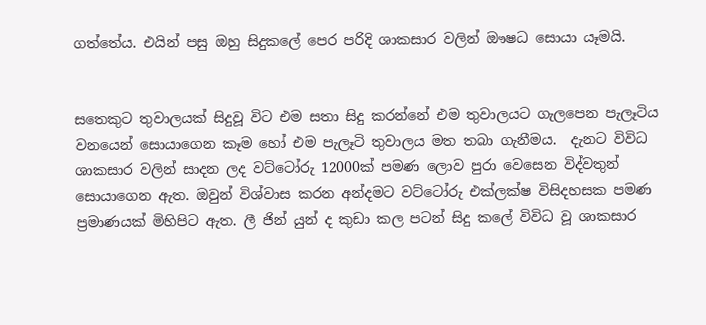ගත්තේය. එයින් පසු ඔහු සිදුකලේ පෙර පරිදි ශාකසාර වලින් ඖෂධ සොයා යෑමයි.


සතෙකුට තුවාලයක් සිදුවූ විට එම සතා සිදු කරන්නේ එම තුවාලයට ගැලපෙන පැලෑටිය වනයෙන් සොයාගෙන කෑම හෝ එම පැලෑටි තුවාලය මත තබා ගැනීමය.  දැනට විවිධ ශාකසාර වලින් සාදන ලද වට්ටෝරු 12000ක් පමණ ලොව පුරා වෙසෙන විද්වතුන් සොයාගෙන ඇත. ඔවුන් විශ්වාස කරන අන්දමට වට්ටෝරු එක්ලක්ෂ විසිදහසක පමණ ප්‍රමාණයක් මිහිපිට ඇත. ලී ජින් යුන් ද කුඩා කල පටන් සිදු කලේ විවිධ වූ ශාකසාර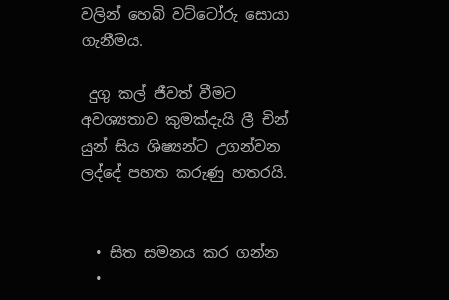වලින් හෙබි වට්ටෝරු සොයා ගැනීමය.

 දුගු කල් ජීවත් වීමට අවශ්‍යතාව කුමක්දැයි ලී චින් යුන් සිය ශිෂ්‍යන්ට උගන්වන ලද්දේ පහත කරුණු හතරයි.


  • සිත සමනය කර ගන්න
  •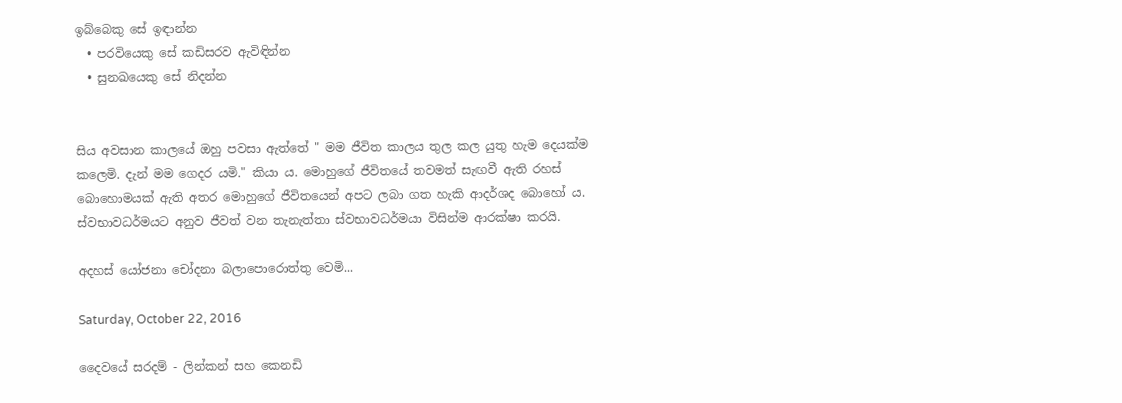ඉබ්බෙකු සේ ඉඳාන්න
  • පරවියෙකු සේ කඩිසරව ඇවිඳින්න
  • සුනඛයෙකු සේ නිදන්න


සිය අවසාන කාලයේ ඔහු පවසා ඇත්තේ " මම ජීවිත කාලය තුල කල යුතු හැම දෙයක්ම කලෙමි. දැන් මම ගෙදර යමි." කියා ය. මොහුගේ ජීවිතයේ තවමත් සැඟවී ඇති රහස් බොහොමයක් ඇති අතර මොහුගේ ජීවිතයෙන් අපට ලබා ගත හැකි ආදර්ශද බොහෝ ය. ස්වභාවධර්මයට අනුව ජීවත් වන තැනැත්තා ස්වභාවධර්මයා විසින්ම ආරක්ෂා කරයි.

අදහස් යෝජනා චෝදනා බලාපොරොත්තු වෙමි...

Saturday, October 22, 2016

දෛවයේ සරදම් - ලින්කන් සහ කෙනඩි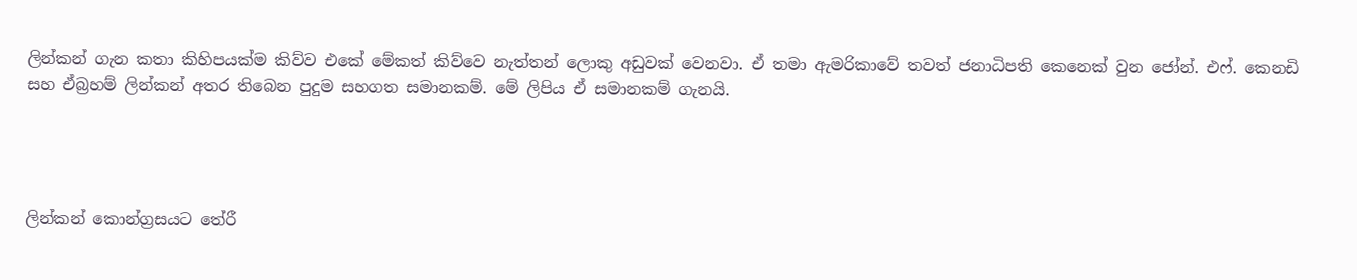ලින්කන් ගැන කතා කිහිපයක්ම කිව්ව එකේ මේකත් කිව්වෙ නැත්තන් ලොකු අඩුවක් වෙනවා. ඒ තමා ඇමරිකාවේ තවත් ජනාධිපති කෙනෙක් වුන ජෝන්. එෆ්. කෙනඩි සහ ඒබ්‍රහම් ලින්කන් අතර තිබෙන පුදුම සහගත සමානකම්. මේ ලිපිය ඒ සමානකම් ගැනයි.




ලින්කන් කොන්ග්‍රසයට තේරී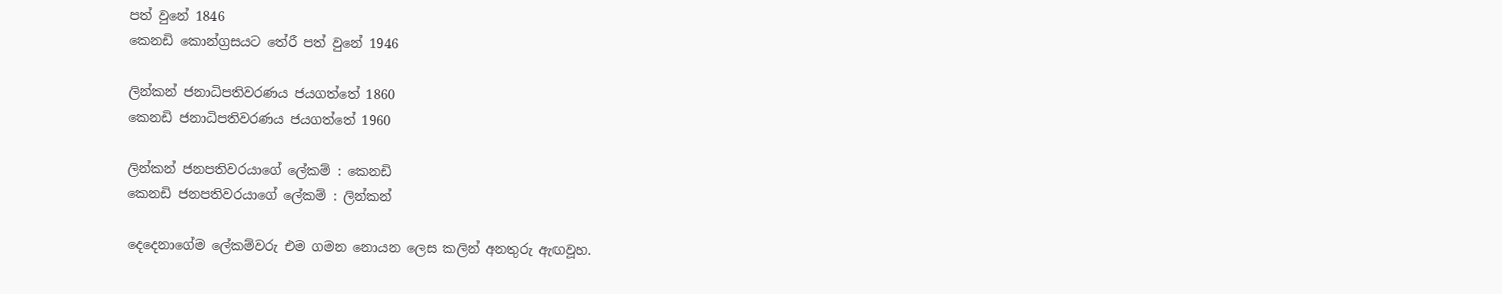පත් වුනේ 1846
කෙනඩි කොන්ග්‍රසයට තේරී පත් වුනේ 1946

ලින්කන් ජනාධිපතිවරණය ජයගත්තේ 1860
කෙනඩි ජනාධිපතිවරණය ජයගත්තේ 1960

ලින්කන් ජනපතිවරයාගේ ලේකම් : කෙනඩි
කෙනඩි ජනපතිවරයාගේ ලේකම් : ලින්කන්

දෙදෙනාගේම ලේකම්වරු එම ගමන නොයන ලෙස කලින් අනතුරු ඇඟවූහ.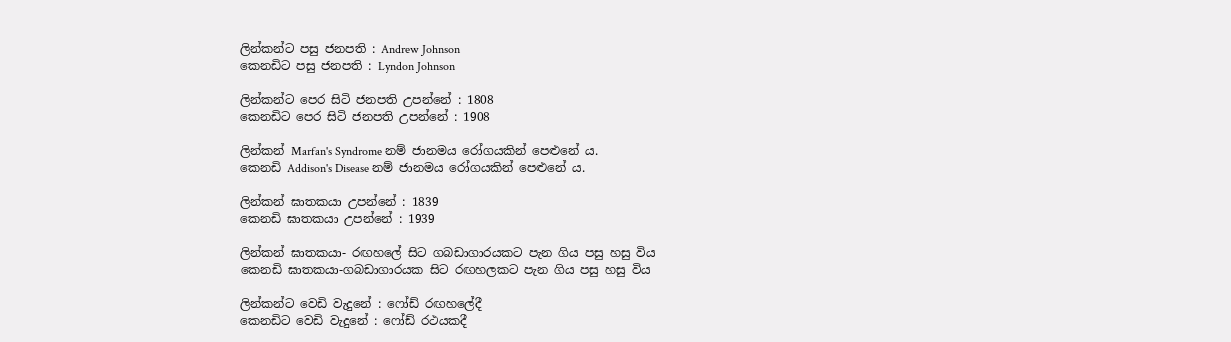ලින්කන්ට පසු ජනපති : Andrew Johnson
කෙනඩිට පසු ජනපති : Lyndon Johnson

ලින්කන්ට පෙර සිටි ජනපති උපන්නේ : 1808
කෙනඩිට පෙර සිටි ජනපති උපන්නේ : 1908

ලින්කන් Marfan's Syndrome නම් ජානමය රෝගයකින් පෙළුනේ ය.
කෙනඩි Addison's Disease නම් ජානමය රෝගයකින් පෙළුනේ ය.

ලින්කන් ඝාතකයා උපන්නේ : 1839
කෙනඩි ඝාතකයා උපන්නේ : 1939

ලින්කන් ඝාතකයා- රඟහලේ සිට ගබඩාගාරයකට පැන ගිය පසු හසු විය
කෙනඩි ඝාතකයා-ගබඩාගාරයක සිට රඟහලකට පැන ගිය පසු හසු විය

ලින්කන්ට වෙඩි වැදුනේ : ෆෝඩ් රඟහලේදී
කෙනඩිට වෙඩි වැදුනේ : ෆෝඩ් රථයකදී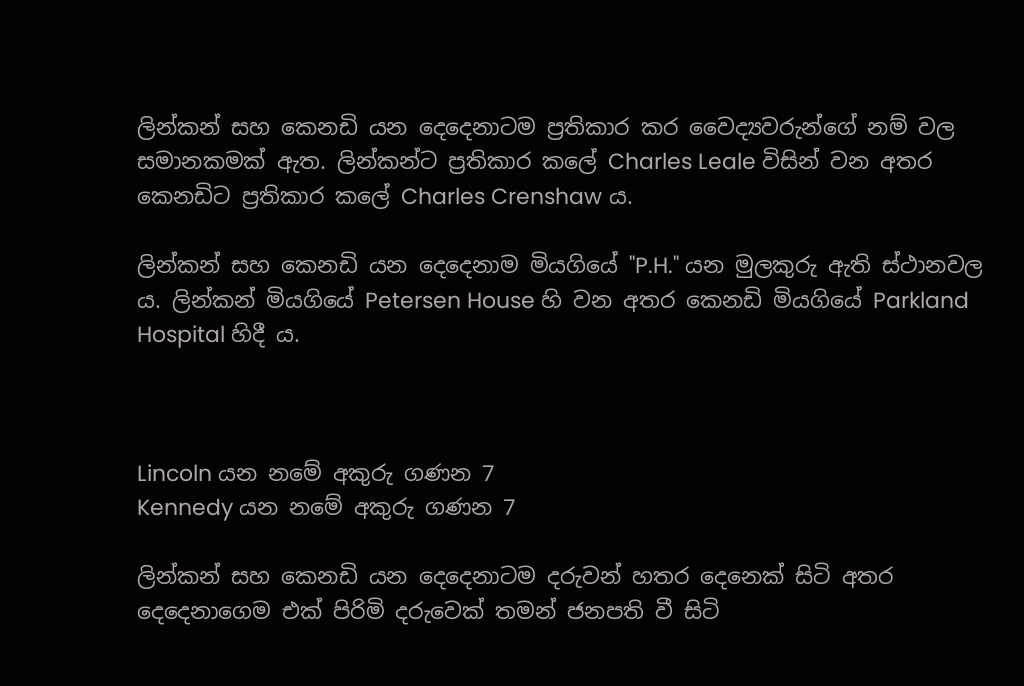ලින්කන් සහ කෙනඩි යන දෙදෙනාටම ප්‍රතිකාර කර වෛද්‍යවරුන්ගේ නම් වල සමානකමක් ඇත. ලින්කන්ට ප්‍රතිකාර කලේ Charles Leale විසින් වන අතර කෙනඩිට ප්‍රතිකාර කලේ Charles Crenshaw ය.

ලින්කන් සහ කෙනඩි යන දෙදෙනාම මියගියේ "P.H." යන මුලකුරු ඇති ස්ථානවල ය. ලින්කන් මියගියේ Petersen House හි වන අතර කෙනඩි මියගියේ Parkland Hospital හිදී ය.



Lincoln යන නමේ අකුරු ගණන 7
Kennedy යන නමේ අකුරු ගණන 7

ලින්කන් සහ කෙනඩි යන දෙදෙනාටම දරුවන් හතර දෙනෙක් සිටි අතර දෙදෙනාගෙම එක් පිරිමි දරුවෙක් තමන් ජනපති වී සිටි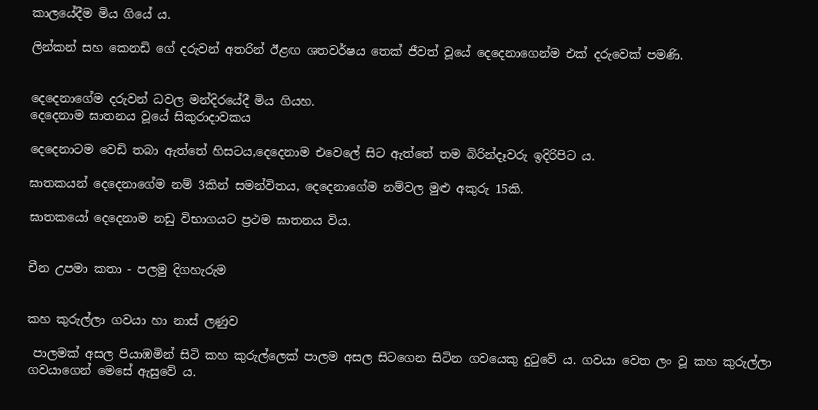කාලයේදීම මිය ගියේ ය.

ලින්කන් සහ කෙනඩි ගේ දරුවන් අතරින් ඊළඟ ශතවර්ෂය තෙක් ජීවත් වූයේ දෙදෙනාගෙන්ම එක් දරුවෙක් පමණි.


දෙදෙනාගේම දරුවන් ධවල මන්දිරයේදී මිය ගියහ.
දෙදෙනාම ඝාතනය වූයේ සිකුරාදාවකය

දෙදෙනාටම වෙඩි තබා ඇත්තේ හිසටය,දෙදෙනාම එවෙලේ සිට ඇත්තේ තම බිරින්දෑවරු ඉදිරිපිට ය.

ඝාතකයන් දෙදෙනාගේම නම් 3කින් සමන්විතය, දෙදෙනාගේම නම්වල මුළු අකුරු 15කි.

ඝාතකයෝ දෙදෙනාම නඩු විභාගයට ප්‍රථම ඝාතනය විය.


චීන උපමා කතා - පලමු දිගහැරුම


කහ කුරුල්ලා ගවයා හා නාස් ලණුව

 පාලමක් අසල පියාඹමින් සිටි කහ කුරුල්ලෙක් පාලම අසල සිටගෙන සිටින ගවයෙකු දුටුවේ ය. ගවයා වෙත ලං වූ කහ කුරුල්ලා ගවයාගෙන් මෙසේ ඇසුවේ ය.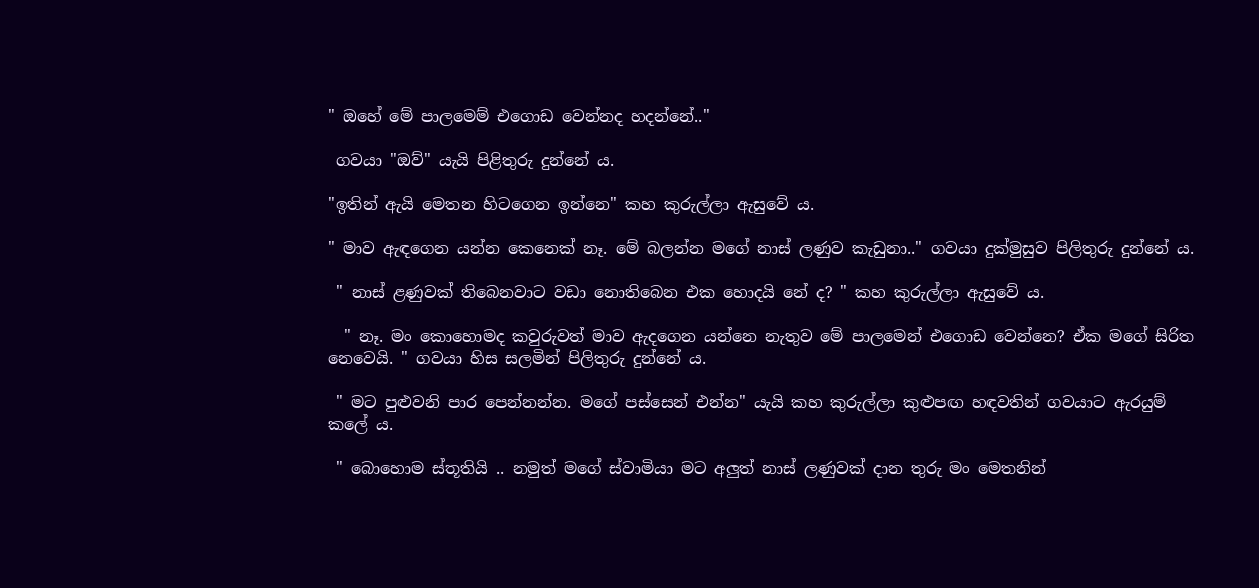" ඔහේ මේ පාලමෙම් එගොඩ වෙන්නද හදන්නේ.."

 ගවයා "ඔව්" යැයි පිළිතුරු දුන්නේ ය.

"ඉතින් ඇයි මෙතන හිටගෙන ඉන්නෙ" කහ කුරුල්ලා ඇසුවේ ය.

" මාව ඇඳගෙන යන්න කෙනෙක් නෑ. මේ බලන්න මගේ නාස් ලණුව කැඩුනා.." ගවයා දුක්මුසුව පිලිතුරු දුන්නේ ය.

 " නාස් ළණුවක් තිබෙනවාට වඩා නොතිබෙන එක හොදයි නේ ද? " කහ කුරුල්ලා ඇසුවේ ය.

  " නෑ. මං කොහොමද කවුරුවත් මාව ඇදගෙන යන්නෙ නැතුව මේ පාලමෙන් එගොඩ වෙන්නෙ? ඒක මගේ සිරිත නෙවෙයි. " ගවයා හිස සලමින් පිලිතුරු දුන්නේ ය.

 " මට පුළුවනි පාර පෙන්නන්න. මගේ පස්සෙන් එන්න" යැයි කහ කුරුල්ලා කුළුපඟ හඳවතින් ගවයාට ඇරයුම් කලේ ය.

 " බොහොම ස්තූතියි .. නමුත් මගේ ස්වාමියා මට අලුත් නාස් ලණුවක් දාන තුරු මං මෙතනින්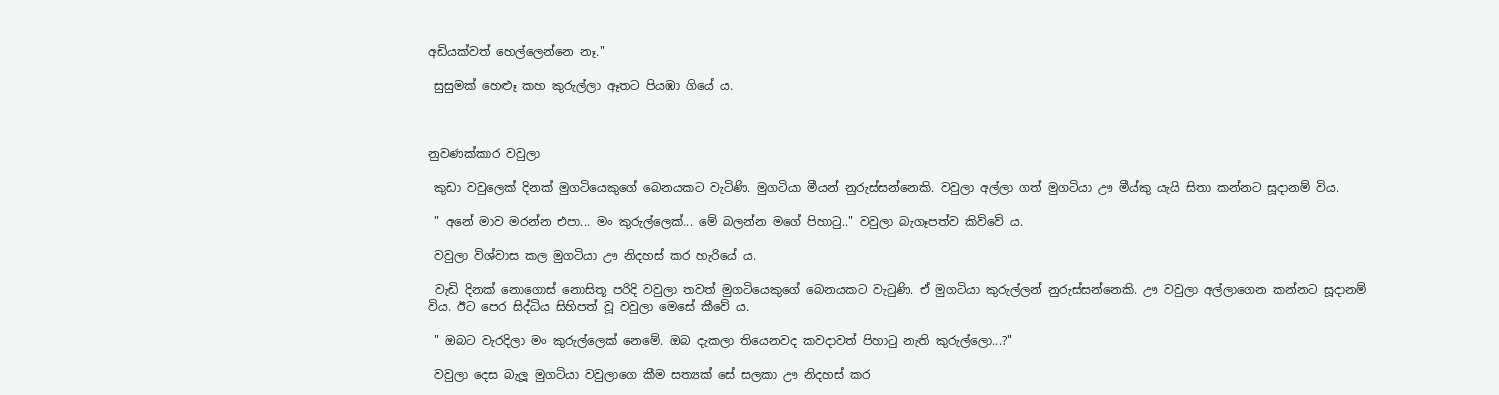අඩියක්වත් හෙල්ලෙන්නෙ නෑ."

 සුසුමක් හෙළූ කහ කුරුල්ලා ඈතට පියඹා ගියේ ය.



නුවණක්කාර වවුලා

 කුඩා වවුලෙක් දිනක් මුගටියෙකුගේ බෙනයකට වැටිණි. මුගටියා මීයන් නුරුස්සන්නෙකි. වවුලා අල්ලා ගත් මුගටියා ඌ මීය්කු යැයි සිතා කන්නට සූදානම් විය.

 " අනේ මාව මරන්න එපා... මං කුරුල්ලෙක්... මේ බලන්න මගේ පිහාටු.." වවුලා බැගෑපත්ව කිව්වේ ය.

 වවුලා විශ්වාස කල මුගටියා ඌ නිදහස් කර හැරියේ ය.

 වැඩි දිනක් නොගොස් නොසිතූ පරිදි වවුලා තවත් මුගටියෙකුගේ බෙනයකට වැටුණි. ඒ මුගටියා කුරුල්ලන් නුරුස්සන්නෙකි. ඌ වවුලා අල්ලාගෙන කන්නට සූදානම් විය. ඊට පෙර සිද්ධිය සිහිපත් වූ වවුලා මෙසේ කීවේ ය.

 " ඔබට වැරදිලා මං කුරුල්ලෙක් නෙමේ. ඔබ දැකලා තියෙනවද කවදාවත් පිහාටු නැති කුරුල්ලො...?"

 වවුලා දෙස බැලූ මුගටියා වවුලාගෙ කීම සත්‍යක් සේ සලකා ඌ නිදහස් කර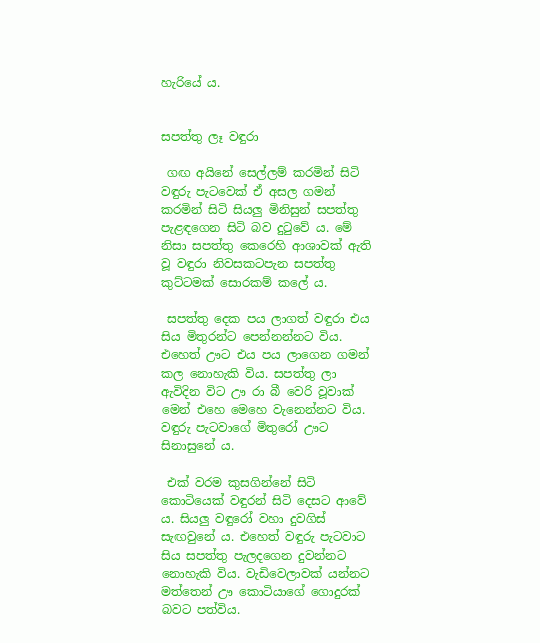හැරියේ ය.


සපත්තු ලෑ වඳුරා

 ගඟ අයිනේ සෙල්ලම් කරමින් සිටි වඳුරු පැටවෙක් ඒ අසල ගමන් කරමින් සිටි සියලු මිනිසුන් සපත්තු පැළඳගෙන සිටි බව දුටුවේ ය. මේ නිසා සපත්තු කෙරෙහි ආශාවක් ඇති වූ වඳුරා නිවසකටපැන සපත්තු කුට්ටමක් සොරකම් කලේ ය.

 සපත්තු දෙක පය ලාගත් වඳුරා එය සිය මිතුරන්ට පෙන්නන්නට විය. එහෙත් ඌට එය පය ලාගෙන ගමන් කල නොහැකි විය. සපත්තු ලා ඇවිදින විට ඌ රා බී වෙරි වූවාක් මෙන් එහෙ මෙහෙ වැනෙන්නට විය. වඳුරු පැටවාගේ මිතුරෝ ඌට සිනාසුනේ ය.

 එක් වරම කුසගින්නේ සිටි කොටියෙක් වඳුරන් සිටි දෙසට ආවේ ය. සියලු වඳුරෝ වහා දුවගිස් සැඟවුනේ ය. එහෙත් වඳුරු පැටවාට සිය සපත්තු පැලදගෙන දුවන්නට නොහැකි විය. වැඩිවෙලාවක් යන්නට මත්තෙන් ඌ කොටියාගේ ගොදුරක් බවට පත්විය.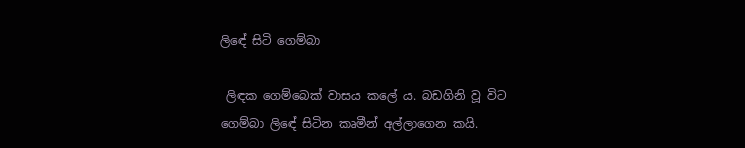ලිඳේ සිටි ගෙම්බා

 ලිඳක ගෙම්බෙක් වාසය කලේ ය. බඩගිනි වූ විට ගෙම්බා ලිඳේ සිටින කෘමීන් අල්ලාගෙන කයි.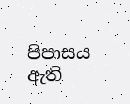පිපාසය ඇති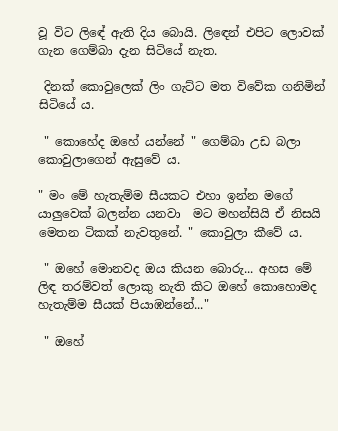වූ විට ලිඳේ ඇති දිය බොයි. ලිඳෙන් එපිට ලොවක් ගැන ගෙම්බා දැන සිටියේ නැත.

 දිනක් කොවුලෙක් ලිං ගැට්ට මත විවේක ගනිමින් සිටියේ ය.

 " කොහේද ඔහේ යන්නේ " ගෙම්බා උඩ බලා කොවුලාගෙන් ඇසුවේ ය.

" මං මේ හැතැම්ම සීයකට එහා ඉන්න මගේ යාලුවෙක් බලන්න යනවා  මට මහන්සියි ඒ නිසයි මෙතන ටිකක් නැවතුනේ. " කොවුලා කීවේ ය.

 " ඔහේ මොනවද ඔය කියන බොරු... අහස මේ ලිඳ තරම්වත් ලොකු නැති කිට ඔහේ කොහොමද හැතැම්ම සීයක් පියාඹන්නේ..."

 " ඔහේ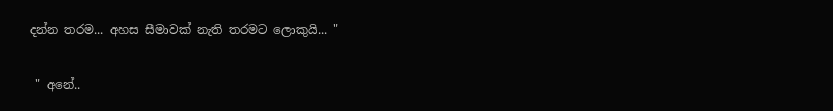දන්න තරම... අහස සීමාවක් නැති තරමට ලොකුයි... "

 " අනේ..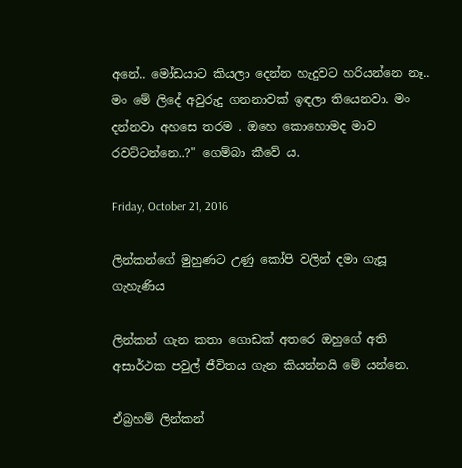අනේ.. මෝඩයාට කියලා දෙන්න හැදුවට හරියන්නෙ නෑ.. මං මේ ලිදේ අවුරුදු ගනනාවක් ඉඳලා තියෙනවා. මං දන්නවා අහසෙ තරම . ඔහෙ කොහොමද මාව රවට්ටන්නෙ..?" ගෙම්බා කීවේ ය.

Friday, October 21, 2016

ලින්කන්ගේ මුහුණට උණු කෝපි වලින් දමා ගැසූ ගැහැණිය

ලින්කන් ගැන කතා ගොඩක් අතරෙ ඔහුගේ අති අසාර්ථක පවුල් ජීවිතය ගැන කියන්නයි මේ යන්නෙ.

ඒබ්‍රහම් ලින්කන්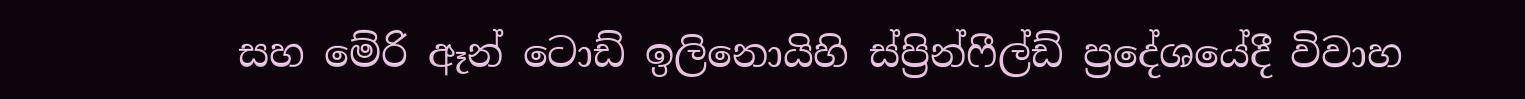සහ මේරි ඈන් ටොඩ් ඉලිනොයිහි ස්ප්‍රින්ෆීල්ඩ් ප්‍රදේශයේදී විවාහ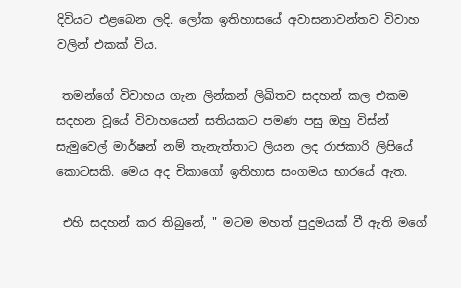දිවියට එළබෙන ලදි. ලෝක ඉතිහාසයේ අවාසනාවන්තව විවාහ වලින් එකක් විය.

 තමන්ගේ විවාහය ගැන ලින්කන් ලිඛිතව සදහන් කල එකම සදහන වූයේ විවාහයෙන් සතියකට පමණ පසු ඔහු විස්න් සැමුවෙල් මාර්ෂන් නම් තැනැත්තාට ලියන ලද රාජකාරි ලිපියේ කොටසකි. මෙය අද චිකාගෝ ඉතිහාස සංගමය භාරයේ ඇත.

 එහි සදහන් කර තිබුනේ, " මටම මහත් පුදුමයක් වී ඇති මගේ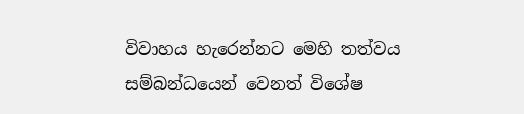විවාහය හැරෙන්නට මෙහි තත්වය සම්බන්ධයෙන් වෙනත් විශේෂ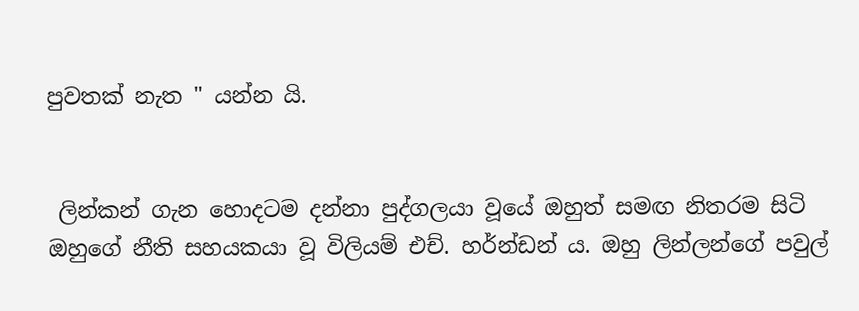පුවතක් නැත " යන්න යි.


 ලින්කන් ගැන හොදටම දන්නා පුද්ගලයා වූයේ ඔහුත් සමඟ නිතරම සිටි ඔහුගේ නීති සහයකයා වූ විලියම් එච්. හර්න්ඩන් ය. ඔහු ලින්ලන්ගේ පවුල්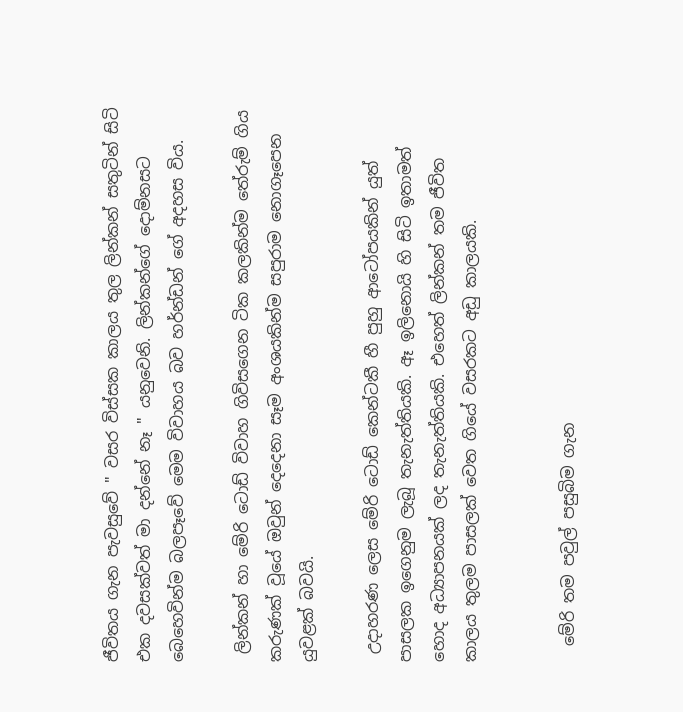ජීවිතය ගැන පැවසුවේ " වසර විස්සක කාලය තුල ලින්කන් සතුටින් සිටි එක දවසක්වත් මා දන්නේ නෑ " යනුවෙනි. ලින්කන්ගේ දොම්නසට බෙහෙවින්ම බලපෑවේ මෙම විවාහය බව හර්න්ඩන් ගේ අදහස විය.

 ලින්කන් හා මේරි ටොඩ් විවාහ ගිවිසගෙන ටික කලකින්ම තේරුම් ගිය කරුණක් වූයේ ඔවුන් දෙදෙනා සෑම අංශයකින්ම සපුරාම නොගෑපෙන යුවළක් බවයි.

 උදාහරණ ලෙස මේරි ටොඩ් කෙන්ටකී හී පුහු ආටෝපයකින් යුත් පාසලක ඉගෙනුම ලැබූ තැනැත්තියකි. ඈ ඉලිනොයි හි සිටි ඉතාමත් හොද අධ්‍යාපනයක් ලද තැනැත්තියකි. එහෙත් ලින්කන් තම ජීවිත කාලය තුලම පාසලක් වෙත ගියේ වසරකට අඩු කාලයකි.


  මේරි තම පවුල් පසුබිම ගැන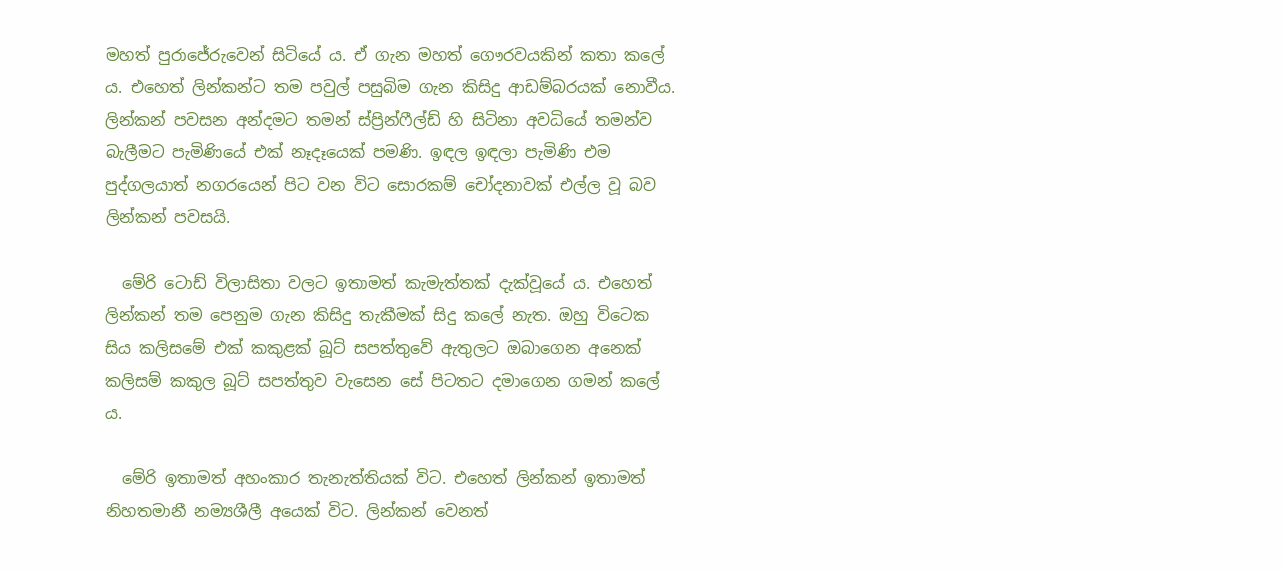මහත් පුරාජේරුවෙන් සිටියේ ය. ඒ ගැන මහත් ගෞරවයකින් කතා කලේ ය. එහෙත් ලින්කන්ට තම පවුල් පසුබිම ගැන කිසිදු ආඩම්බරයක් නොවීය. ලින්කන් පවසන අන්දමට තමන් ස්ප්‍රින්ෆීල්ඩ් හි සිටිනා අවධියේ තමන්ව බැලීමට පැමිණියේ එක් නෑදෑයෙක් පමණි. ඉඳල ඉඳලා පැමිණි එම පුද්ගලයාත් නගරයෙන් පිට වන විට සොරකම් චෝදනාවක් එල්ල වූ බව ලින්කන් පවසයි.

  මේරි ටොඩ් විලාසිතා වලට ඉතාමත් කැමැත්තක් දැක්වූයේ ය. එහෙත් ලින්කන් තම පෙනුම ගැන කිසිදු තැකීමක් සිදු කලේ නැත. ඔහු විටෙක සිය කලිසමේ එක් කකුළක් බූට් සපත්තුවේ ඇතුලට ඔබාගෙන අනෙක් කලිසම් කකුල බූට් සපත්තුව වැසෙන සේ පිටතට දමාගෙන ගමන් කලේ ය.

  මේරි ඉතාමත් අහංකාර තැනැත්තියක් විට. එහෙත් ලින්කන් ඉතාමත් නිහතමානී නම්‍යශීලී අයෙක් විට. ලින්කන් වෙනත්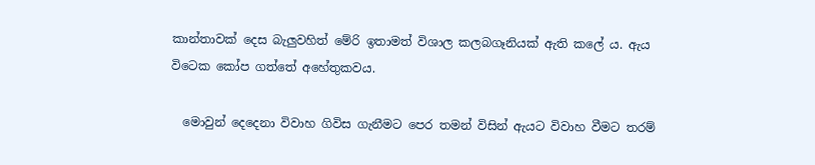කාන්තාවක් දෙස බැලුවහිත් මේරි ඉතාමත් විශාල කලබගෑනියක් ඇති කලේ ය. ඇය විටෙක කෝප ගත්තේ අහේතුකවය.

  මොවුන් දෙදෙනා විවාහ ගිවිස ගැනීමට පෙර තමන් විසින් ඇයට විවාහ වීමට තරම්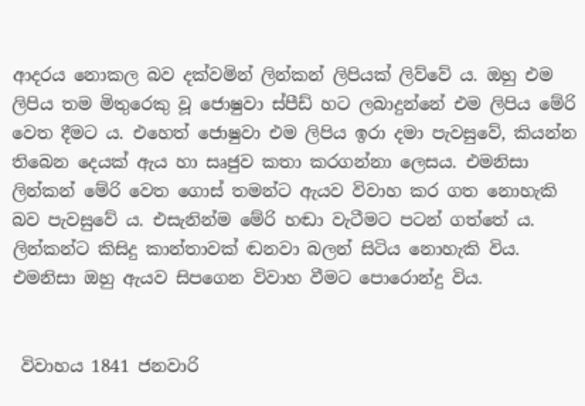ආදරය නොකල බව දක්වමින් ලින්කන් ලිපියක් ලිව්වේ ය. ඔහු එම ලිපිය තම මිතුරෙකු වූ ජොෂුවා ස්පීඩ් හට ලබාදුන්නේ එම ලිපිය මේරි වෙත දීමට ය. එහෙත් ජොෂුවා එම ලිපිය ඉරා දමා පැවසුවේ, කියන්න තිබෙන දෙයක් ඇය හා සෘජුව කතා කරගන්නා ලෙසය. එමනිසා ලින්කන් මේරි වෙත ගොස් තමන්ට ඇයව විවාහ කර ගත නොහැකි බව පැවසුවේ ය. එසැනින්ම මේරි හඬා වැටීමට පටන් ගත්තේ ය. ලින්කන්ට කිසිදු කාන්තාවක් ඬනවා බලන් සිටිය නොහැකි විය. එමනිසා ඔහු ඇයව සිපගෙන විවාහ වීමට පොරොන්දු විය.


 විවාහය 1841 ජනවාරි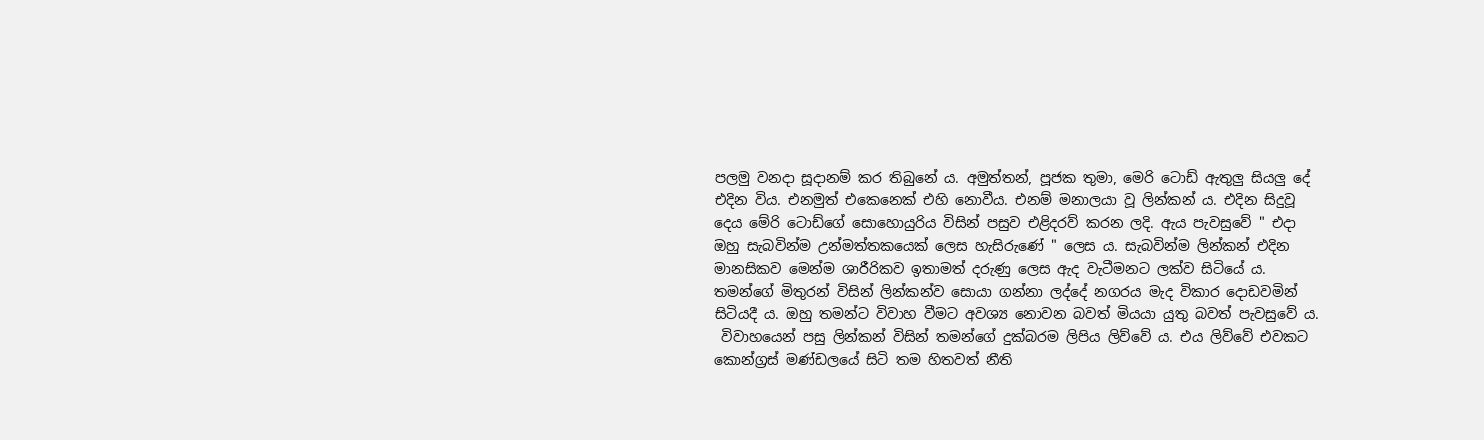පලමු වනදා සූදානම් කර තිබුනේ ය. අමුත්තන්, පූජක තුමා, මෙරි ටොඩ් ඇතුලු සියලු දේ එදින විය. එනමුත් එකෙනෙක් එහි නොවීය. එනම් මනාලයා වූ ලින්කන් ය. එදින සිදුවූ දෙය මේරි ටොඩ්ගේ සොහොයුරිය විසින් පසුව එළිදරව් කරන ලදි. ඇය පැවසුවේ " එදා ඔහු සැබවින්ම උන්මත්තකයෙක් ලෙස හැසිරුණේ " ලෙස ය. සැබවින්ම ලින්කන් එදින මානසිකව මෙන්ම ශාරීරිකව ඉතාමත් දරුණු ලෙස ඇද වැටීමනට ලක්ව සිටියේ ය. තමන්ගේ මිතුරන් විසින් ලින්කන්ව සොයා ගන්නා ලද්දේ නගරය මැද විකාර දොඩවමින් සිටියදී ය. ඔහු තමන්ට විවාහ වීමට අවශ්‍ය නොවන බවත් මියයා යුතු බවත් පැවසුවේ ය.
 විවාහයෙන් පසු ලින්කන් විසින් තමන්ගේ දුක්බරම ලිපිය ලිව්වේ ය. එය ලිව්වේ එවකට කොන්ග්‍රස් මණ්ඩලයේ සිටි තම හිතවත් නීති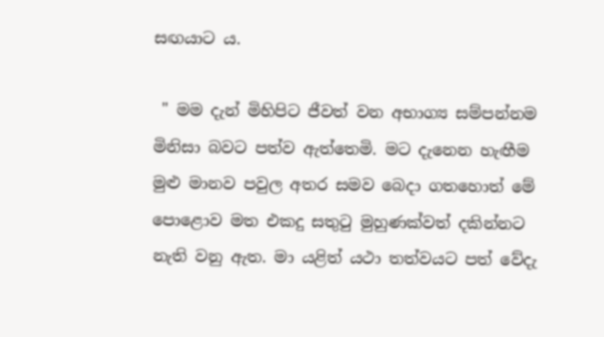සඟයාට ය.

 " මම දැන් මිහිපිට ජීවත් වන අභාග්‍ය සම්පන්නම මිනිසා බවට පත්ව ඇත්තෙමි. මට දැනෙන හැඟීම මුළු මානව පවුල අතර සමව බෙදා ගතහොත් මේ පොළොව මත එකදු සතුටු මුහුණක්වත් දකින්නට නැති වනු ඇත. මා යළිත් යථා තත්වයට පත් වේදැ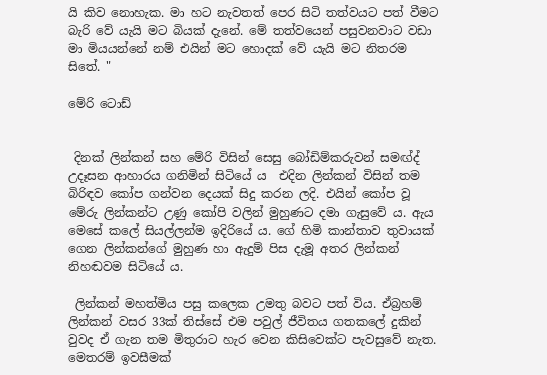යි කිව නොහැක. මා හට නැවතත් පෙර සිටි තත්වයට පත් වීමට බැරි වේ යැයි මට බියක් දැනේ. මේ තත්වයෙන් පසුවනවාට වඩා මා මියයන්නේ නම් එයින් මට හොදක් වේ යැයි මට නිතරම සිතේ. "

මේරි ටොඩ්


 දිනක් ලින්කන් සහ මේරි විසින් සෙසු බෝඩිම්කරුවන් සමඟ්ද් උදෑසන ආහාරය ගනිමින් සිටියේ ය  එදින ලින්කන් විසින් තම බිරිඳව කෝප ගන්වන දෙයක් සිදු කරන ලදි. එයින් කෝප වූ මේරු ලින්කන්ට උණු කෝපි වලින් මුහුණට දමා ගැසුවේ ය. ඇය මෙසේ කලේ සියල්ලන්ම ඉදිරියේ ය. ගේ හිමි කාන්තාව තුවායක් ගෙන ලින්කන්ගේ මුහුණ හා ඇදුම් පිස දැමූ අතර ලින්කන් නිහඬවම සිටියේ ය.

 ලින්කන් මහත්මිය පසු කලෙක උමතු බවට පත් විය. ඒබ්‍රහම් ලින්කන් වසර 33ක් තිස්සේ එම පවුල් ජීවිතය ගතකලේ දුකින් වුවද ඒ ගැන තම මිතුරාට හැර වෙන කිසිවෙක්ට පැවසුවේ නැත. මෙතරම් ඉවසීමක්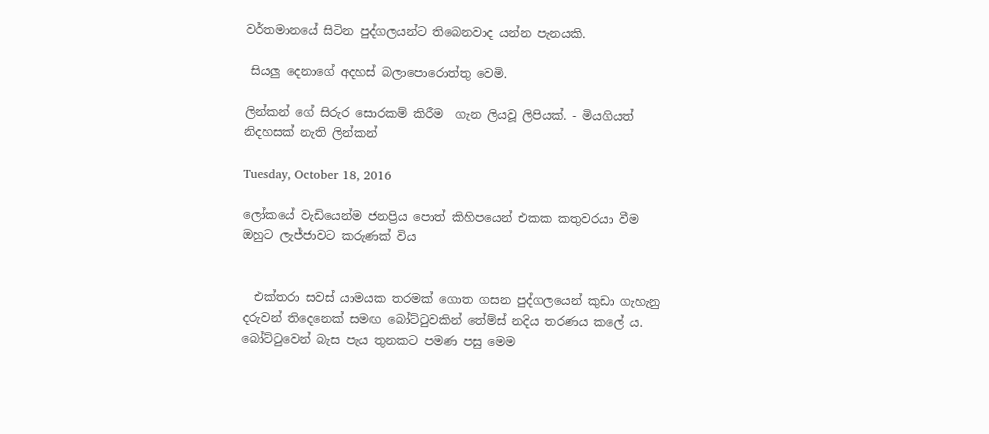වර්තමානයේ සිටින පුද්ගලයන්ට තිබෙනවාද යන්න පැනයකි.

 සියලු දෙනාගේ අදහස් බලාපොරොත්තු වෙමි.

ලින්කන් ගේ සිරුර සොරකම් කිරීම  ගැන ලියවූ ලිපියක්. - මියගියත් නිදහසක් නැති ලින්කන්

Tuesday, October 18, 2016

ලෝකයේ වැඩියෙන්ම ජනප්‍රිය පොත් කිහිපයෙන් එකක කතුවරයා වීම ඔහුට ලැජ්ජාවට කරුණක් විය


  එක්තරා සවස් යාමයක තරමක් ගොත ගසන පුද්ගලයෙන් කුඩා ගැහැනු දරුවන් තිදෙනෙක් සමඟ බෝට්ටුවකින් තේම්ස් නදිය තරණය කලේ ය. බෝට්ටුවෙන් බැස පැය තුනකට පමණ පසු මෙම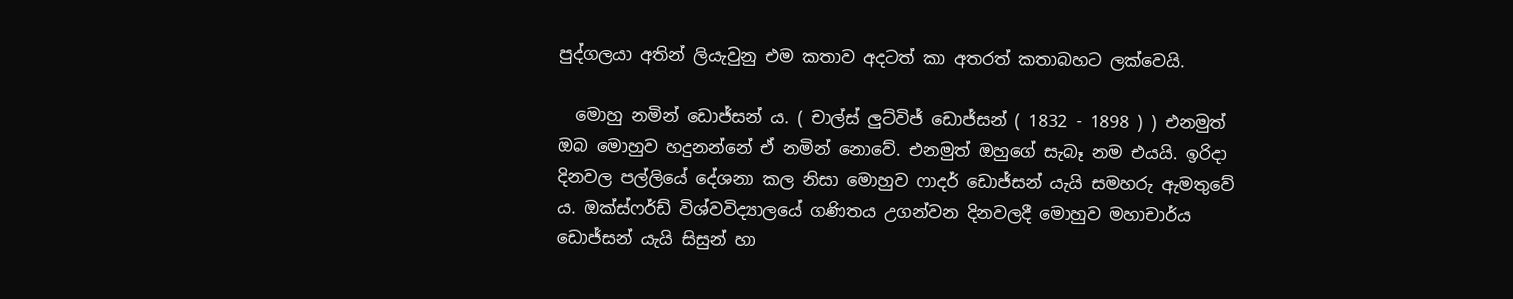පුද්ගලයා අතින් ලියැවුනු එම කතාව අදටත් කා අතරත් කතාබහට ලක්වෙයි.

  මොහු නමින් ඩොජ්සන් ය. ( චාල්ස් ලුට්විජ් ඩොජ්සන් ( 1832 - 1898 ) ) එනමුත් ඔබ මොහුව හදුනන්නේ ඒ නමින් නොවේ. එනමුත් ඔහුගේ සැබෑ නම එයයි. ඉරිදා දිනවල පල්ලියේ දේශනා කල නිසා මොහුව ෆාදර් ඩොජ්සන් යැයි සමහරු ඇමතුවේ ය. ඔක්ස්ෆර්ඩ් විශ්වවිද්‍යාලයේ ගණිතය උගන්වන දිනවලදී මොහුව මහාචාර්ය ඩොජ්සන් යැයි සිසුන් හා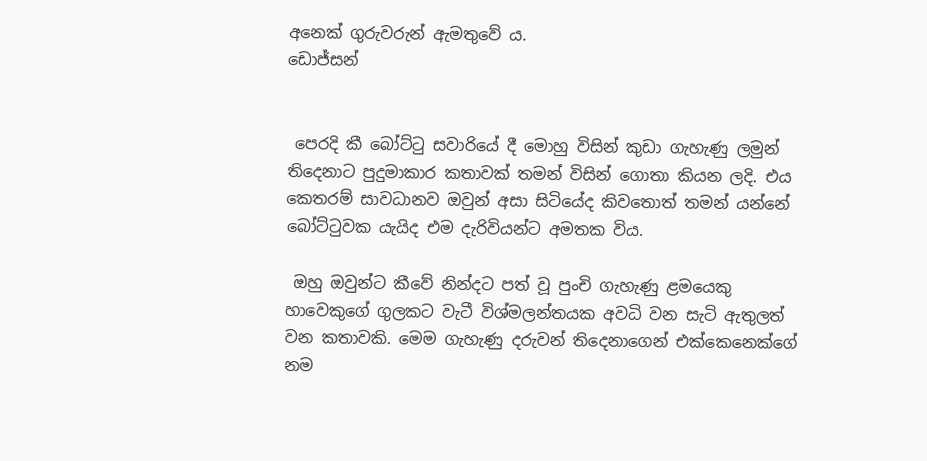අනෙක් ගුරුවරුන් ඇමතුවේ ය.
ඩොජ්සන්


 පෙරදි කී බෝට්ටු සවාරියේ දී මොහු විසින් කුඩා ගැහැණු ලමුන් තිදෙනාට පුදුමාකාර කතාවක් තමන් විසින් ගොතා කියන ලදි. එය කෙතරම් සාවධානව ඔවුන් අසා සිටියේද කිවතොත් තමන් යන්නේ බෝට්ටුවක යැයිද එම දැරිවියන්ට අමතක විය.

 ඔහු ඔවුන්ට කීවේ නින්දට පත් වූ පුංචි ගැහැණු ළමයෙකු හාවෙකුගේ ගුලකට වැටී විශ්මලන්තයක අවධි වන සැටි ඇතුලත් වන කතාවකි. මෙම ගැහැණු දරුවන් තිදෙනාගෙන් එක්කෙනෙක්ගේ නම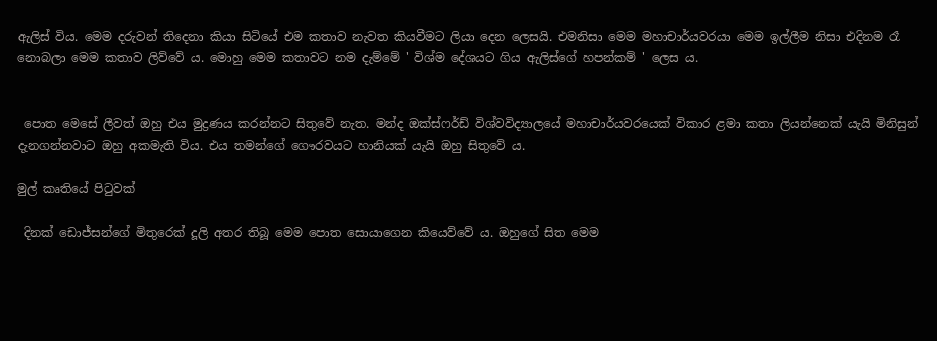ඇලිස් විය. මෙම දරුවන් තිදෙනා කියා සිටියේ එම කතාව නැවත කියවීමට ලියා දෙන ලෙසයි. එමනිසා මෙම මහාචාර්යවරයා මෙම ඉල්ලීම නිසා එදිනම රෑ නොබලා මෙම කතාව ලිව්වේ ය. මොහු මෙම කතාවට නම දැම්මේ ' විශ්ම දේශයට ගිය ඇලිස්ගේ හපන්කම් ' ලෙස ය.


 පොත මෙසේ ලීවත් ඔහු එය මුද්‍රණය කරන්නට සිතුවේ නැත. මන්ද ඔක්ස්ෆර්ඩ් විශ්වවිද්‍යාලයේ මහාචාර්යවරයෙක් විකාර ළමා කතා ලියන්නෙක් යැයි මිනිසුන් දැනගන්නවාට ඔහු අකමැති විය. එය තමන්ගේ ගෞරවයට හානියක් යැයි ඔහු සිතුවේ ය.

මුල් කෘතියේ පිටුවක්

 දිනක් ඩොජ්සන්ගේ මිතුරෙක් දූලි අතර තිබූ මෙම පොත සොයාගෙන කියෙව්වේ ය. ඔහුගේ සිත මෙම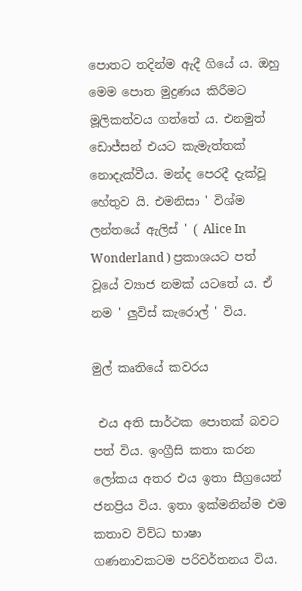පොතට තදින්ම ඇදී ගියේ ය. ඔහු මෙම පොත මුද්‍රණය කිරීමට මූලිකත්වය ගත්තේ ය. එනමුත් ඩොජ්සන් එයට කැමැත්තක් නොදැක්වීය. මන්ද පෙරදී දැක්වූ හේතුව යි. එමනිසා ' විශ්ම ලන්තයේ ඇලිස් ' ( Alice In Wonderland ) ප්‍රකාශයට පත් වූයේ ව්‍යාජ නමක් යටතේ ය. ඒ නම ' ලුවිස් කැරොල් ' විය.

මුල් කෘතියේ කවරය

 එය අති සාර්ථක පොතක් බවට පත් විය. ඉංග්‍රීසි කතා කරන ලෝකය අතර එය ඉතා සීග්‍රයෙන් ජනප්‍රිය විය. ඉතා ඉක්මනින්ම එම කතාව විව්ධ භාෂා ගණනාවකටම පරිවර්තනය විය.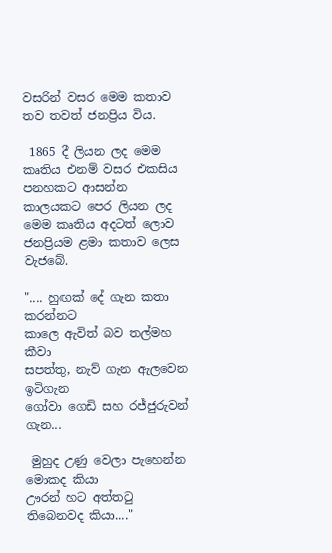වසරින් වසර මෙම කතාව තව තවත් ජනප්‍රිය විය.

 1865 දී ලියන ලද මෙම කෘතිය එනම් වසර එකසිය පනහකට ආසන්න කාලයකට පෙර ලියන ලද මෙම කෘතිය අදටත් ලොව ජනප්‍රියම ළමා කතාව ලෙස වැජබේ.

".... හුඟක් දේ ගැන කතා කරන්නට
කාලෙ ඇවිත් බව තල්මහ කීවා
සපත්තු, නැව් ගැන ඇලවෙන ඉටිගැන
ගෝවා ගෙඩි සහ රජ්ජුරුවන් ගැන...

 මුහුද උණු වෙලා පැහෙන්න මොකද කියා
ඌරන් හට අත්තටු තිබෙනවද කියා...."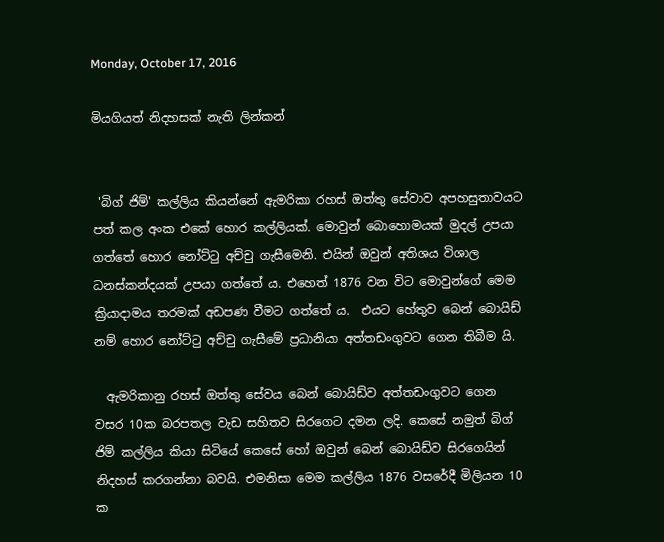Monday, October 17, 2016

මියගියත් නිදහසක් නැති ලින්කන්


 'බිග් ජිම්' කල්ලිය කියන්නේ ඇමරිකා රහස් ඔත්තු සේවාව අපහසුතාවයට පත් කල අංක එකේ හොර කල්ලියක්. මොවුන් බොහොමයක් මුදල් උපයා ගත්තේ හොර නෝට්ටු අච්චු ගැසීමෙනි. එයින් ඔවුන් අතිශය විශාල ධනස්කන්දයක් උපයා ගත්තේ ය. එහෙත් 1876 වන විට මොවුන්ගේ මෙම ක්‍රියාදාමය තරමක් අඩපණ වීමට ගත්තේ ය.  එයට හේතුව බෙන් බොයිඩ් නම් හොර නෝට්ටු අච්චු ගැසීමේ ප්‍රධානියා අත්තඩංගුවට ගෙන තිබීම යි.

  ඇමරිකානු රහස් ඔත්තු සේවය බෙන් බොයිඩ්ව අත්තඩංගුවට ගෙන වසර 10ක බරපතල වැඩ සහිතව සිරගෙට දමන ලදි. කෙසේ නමුත් බිග් ජිම් කල්ලිය කියා සිටියේ කෙසේ හෝ ඔවුන් බෙන් බොයිඩ්ව සිරගෙයින් නිදහස් කරගන්නා බවයි. එමනිසා මෙම කල්ලිය 1876 වසරේදී මිලියන 10 ක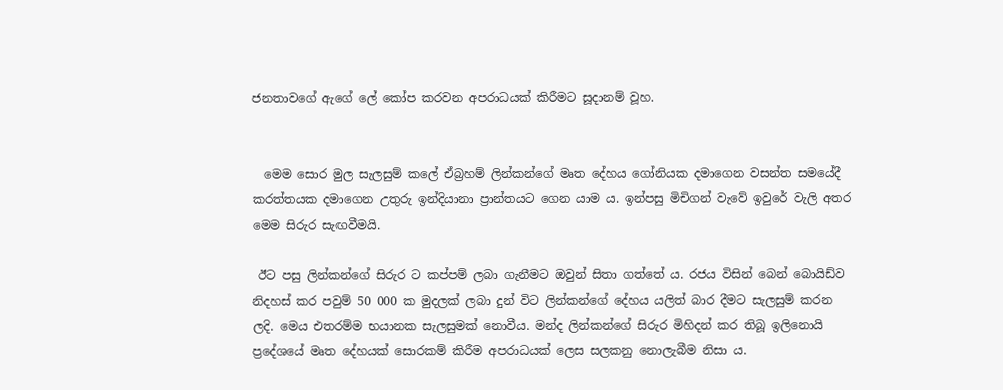ජනතාවගේ ඇගේ ලේ කෝප කරවන අපරාධයක් කිරීමට සූදානම් වූහ.


  මෙම සොර මුල සැලසුම් කලේ ඒබ්‍රහම් ලින්කන්ගේ මෘත දේහය ගෝනියක දමාගෙන වසන්ත සමයේදී කරත්තයක දමාගෙන උතුරු ඉන්දියානා ප්‍රාන්තයට ගෙන යාම ය. ඉන්පසු මිචිගන් වැවේ ඉවුරේ වැලි අතර මෙම සිරුර සැඟවීමයි.

 ඊට පසු ලින්කන්ගේ සිරුර ට කප්පම් ලබා ගැනීමට ඔවුන් සිතා ගත්තේ ය. රජය විසින් බෙන් බොයිඩ්ව නිදහස් කර පවුම් 50 000 ක මුදලක් ලබා දුන් විට ලින්කන්ගේ දේහය යලිත් බාර දීමට සැලසුම් කරන ලදි. මෙය එතරම්ම භයානක සැලසුමක් නොවීය. මන්ද ලින්කන්ගේ සිරුර මිහිදන් කර තිබූ ඉලිනොයි ප්‍රදේශයේ මෘත දේහයක් සොරකම් කිරීම අපරාධයක් ලෙස සලකනු නොලැබීම නිසා ය.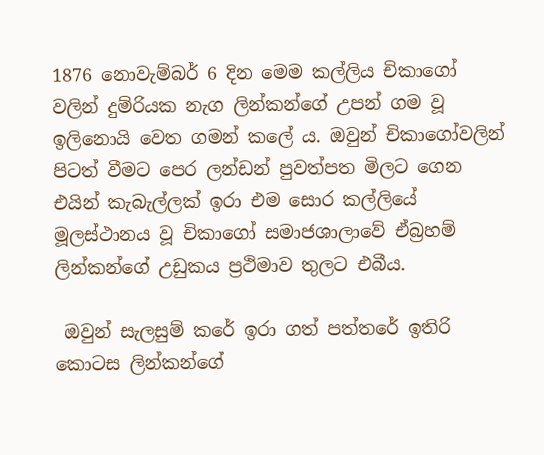1876 නොවැම්බර් 6 දින මෙම කල්ලිය චිකාගෝ වලින් දුම්රියක නැග ලින්කන්ගේ උපන් ගම වූ ඉලිනොයි වෙත ගමන් කලේ ය. ඔවුන් චිකාගෝවලින් පිටත් වීමට පෙර ලන්ඩන් පුවත්පත මිලට ගෙන එයින් කැබැල්ලක් ඉරා එම සොර කල්ලියේ මූලස්ථානය වූ චිකාගෝ සමාජශාලාවේ ඒබ්‍රහම් ලින්කන්ගේ උඩුකය ප්‍රථිමාව තුලට එබීය.

 ඔවුන් සැලසුම් කරේ ඉරා ගත් පත්තරේ ඉතිරි කොටස ලින්කන්ගේ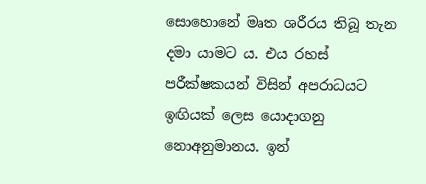සොහොනේ මෘත ශරීරය තිබූ තැන දමා යාමට ය. එය රහස් පරීක්ෂකයන් විසින් අපරාධයට ඉඟියක් ලෙස යොදාගනු නොඅනුමානය. ඉන්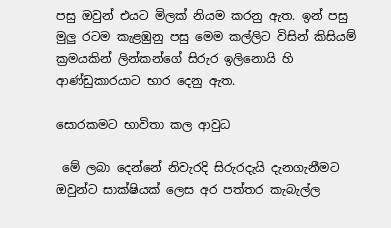පසු ඔවුන් එයට මිලක් නියම කරනු ඇත. ඉන් පසු මුලු රටම කැළඹුනු පසු මෙම කල්ලිට විසින් කිසියම් ක්‍රමයකින් ලින්කන්ගේ සිරුර ඉලිනොයි හි ආණ්ඩුකාරයාට භාර දෙනු ඇත.

සොරකමට භාවිතා කල ආවුධ

 මේ ලබා දෙන්නේ නිවැරදි සිරුරදැයි දැනගැනීමට ඔවුන්ට සාක්ෂියක් ලෙස අර පත්තර කැබැල්ල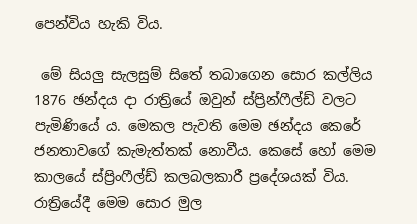පෙන්විය හැකි විය.

 මේ සියලු සැලසුම් සිතේ තබාගෙන සොර කල්ලිය 1876 ඡන්දය දා රාත්‍රියේ ඔවුන් ස්ප්‍රින්ෆීල්ඩ් වලට පැමිණියේ ය. මෙකල පැවති මෙම ඡන්දය කෙරේ ජනතාවගේ කැමැත්තක් නොවීය. කෙසේ හෝ මෙම කාලයේ ස්ප්‍රිංෆීල්ඩ් කලබලකාරී ප්‍රදේශයක් විය. රාත්‍රියේදී මෙම සොර මුල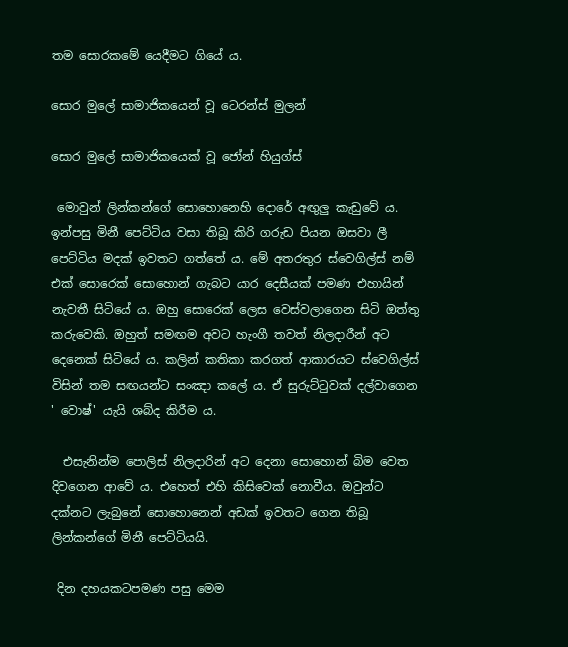තම සොරකමේ යෙදීමට ගියේ ය.

සොර මුලේ සාමාජිකයෙන් වූ ටෙරන්ස් මුලන්

සොර මුලේ සාමාජිකයෙක් වූ ජෝන් හියුග්ස්

 මොවුන් ලින්කන්ගේ සොහොනෙහි දොරේ අඟුලු කැඩුවේ ය. ඉන්පසු මිනී පෙට්ටිය වසා තිබූ කිරි ගරුඩ පියන ඔසවා ලී පෙට්ටිය මදක් ඉවතට ගත්තේ ය. මේ අතරතුර ස්වෙගිල්ස් නම් එක් සොරෙක් සොහොන් ගැබට යාර දෙසීයක් පමණ එහායින් නැවතී සිටියේ ය. ඔහු සොරෙක් ලෙස වෙස්වලාගෙන සිටි ඔත්තු කරුවෙකි. ඔහුත් සමඟම අවට හැංගී තවත් නිලදාරීන් අට දෙනෙක් සිටියේ ය. කලින් කතිකා කරගත් ආකාරයට ස්වෙගිල්ස් විසින් තම සඟයන්ට සංඤා කලේ ය. ඒ සුරුට්ටුවක් දල්වාගෙන ' වොෂ්' යැයි ශබ්ද කිරීම ය.

  එසැනින්ම පොලිස් නිලදාරින් අට දෙනා සොහොන් බිම වෙත දිවගෙන ආවේ ය. එහෙත් එහි කිසිවෙක් නොවීය. ඔවුන්ට දක්නට ලැබුනේ සොහොනෙන් අඩක් ඉවතට ගෙන තිබූ ලින්කන්ගේ මිනී පෙට්ටියයි.

 දින දහයකටපමණ පසු මෙම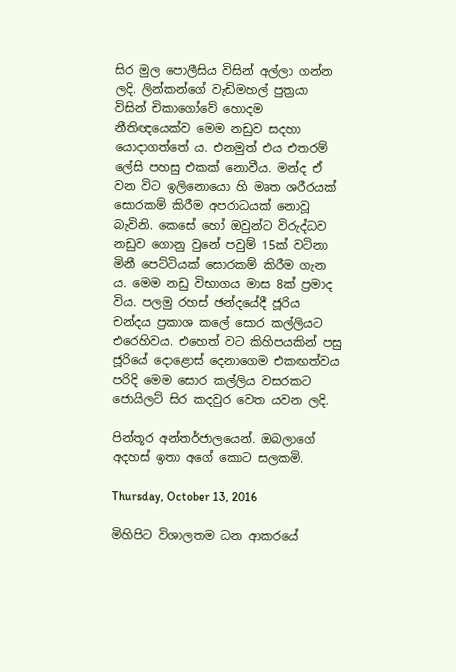සිර මුල පොලීසිය විසින් අල්ලා ගන්න ලදි. ලින්කන්ගේ වැඩිමහල් පුත්‍රයා විසින් චිකාගෝවේ හොදම නීතිඥයෙක්ව මෙම නඩුව සදහා යොදාගත්තේ ය. එනමුත් එය එතරම් ලේසි පහසු එකක් නොවීය. මන්ද ඒ වන විට ඉලිනොයො හි මෘත ශරීරයක් සොරකම් කිරීම අපරාධයක් නොවූ බැවිනි. කෙසේ හෝ ඔවුන්ට විරුද්ධව නඩුව ගොනු වුනේ පවුම් 15ක් වටිනා මිනී පෙට්ටියක් සොරකම් කිරීම ගැන ය. මෙම නඩු විභාගය මාස 8ක් ප්‍රමාද විය. පලමු රහස් ඡන්දයේදී ජූරිය චන්දය ප්‍රකාශ කලේ සොර කල්ලියට එරෙහිවය. එහෙත් වට කිහිපයකින් පසු ජූරියේ දොළොස් දෙනාගෙම එකඟත්වය පරිදි මෙම සොර කල්ලිය වසරකට ජොයිලට් සිර කදවුර වෙත යවන ලදි.

පින්තූර අන්තර්ජාලයෙන්. ඔබලාගේ අදහස් ඉතා අගේ කොට සලකමි.

Thursday, October 13, 2016

මිහිපිට විශාලතම ධන ආකරයේ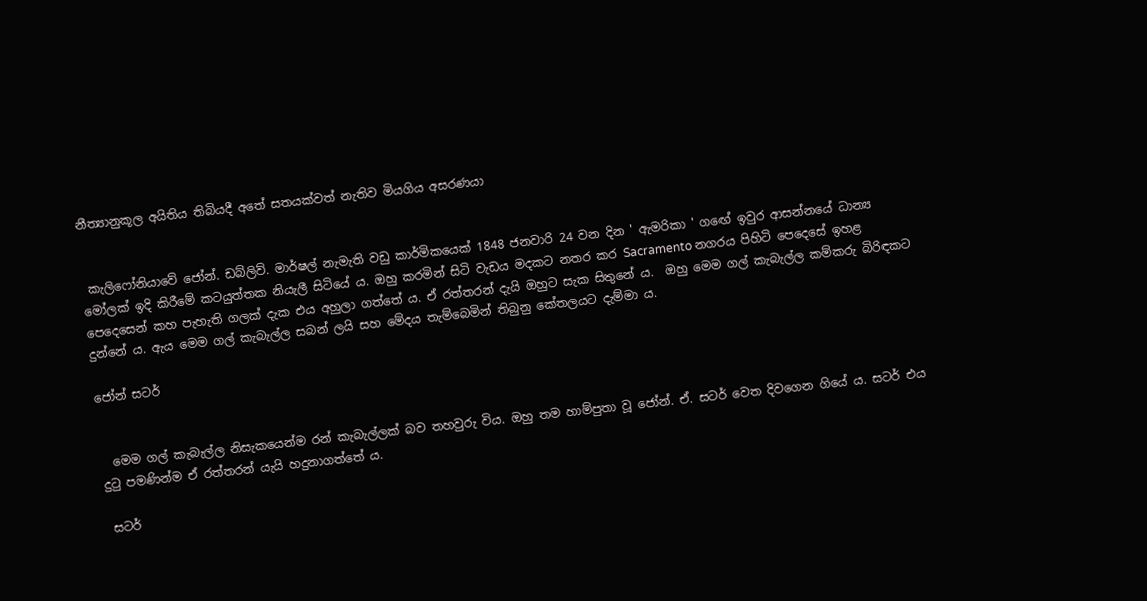නීත්‍යානුකූල අයිතිය තිබියදී අතේ සතයක්වත් නැතිව මියගිය අසරණයා


 කැලිෆෝනියාවේ ජෝන්. ඩබ්ලිව්. මාර්ෂල් නැමැති වඩු කාර්මිකයෙක් 1848 ජනවාරි 24 වන දින ' ඇමරිකා ' ගඟේ ඉවුර ආසන්නයේ ධාන්‍ය මෝලක් ඉදි කිරීමේ කටයුත්තක නියැලී සිටියේ ය. ඔහු කරමින් සිටි වැඩය මදකට නතර කර Sacramento නගරය පිහිටි පෙදෙසේ ඉහළ පෙදෙසෙන් කහ පැහැති ගලක් දැක එය අහුලා ගත්තේ ය. ඒ රත්තරන් දැයි ඔහුට සැක සිතුනේ ය.  ඔහු මෙම ගල් කැබැල්ල කම්කරු බිරිඳකට දුන්නේ ය. ඇය මෙම ගල් කැබැල්ල සබන් ලයි සහ මේදය තැම්බෙමින් තිබුනු කේතලයට දැම්මා ය.

ජෝන් සටර්


  මෙම ගල් කැබැල්ල නිසැකයෙන්ම රන් කැබැල්ලක් බව තහවුරු විය. ඔහු තම හාම්පුතා වූ ජෝන්. ඒ. සටර් වෙත දිවගෙන ගියේ ය. සටර් එය දුටු පමණින්ම ඒ රත්තරන් යැයි හදුනාගත්තේ ය.

 සටර්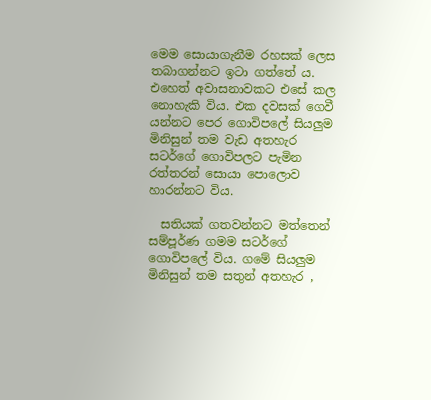මෙම සොයාගැනීම රහසක් ලෙස තබාගන්නට ඉටා ගත්තේ ය. එහෙත් අවාසනාවකට එසේ කල නොහැකි විය. එක දවසක් ගෙවී යන්නට පෙර ගොවිපලේ සියලුම මිනිසුන් තම වැඩ අතහැර සටර්ගේ ගොවිපලට පැමින රත්තරන් සොයා පොලොව හාරන්නට විය.

  සතියක් ගතවන්නට මත්තෙන් සම්පූර්ණ ගමම සටර්ගේ ගොවිපලේ විය. ගමේ සියලුම මිනිසුන් තම සතුන් අතහැර ,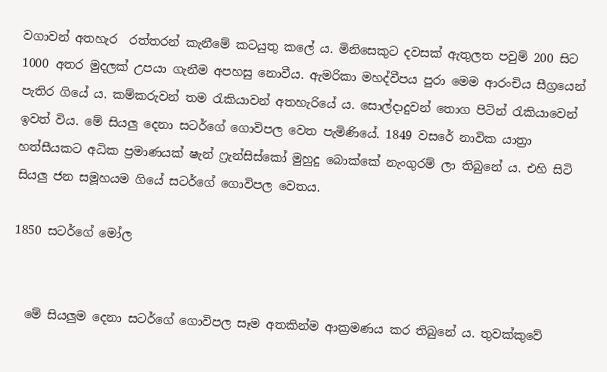වගාවන් අතහැර  රත්තරන් කැනීමේ කටයුතු කලේ ය. මිනිසෙකුට දවසක් ඇතුලත පවුම් 200 සිට 1000 අතර මුදලක් උපයා ගැනීම අපහසු නොවීය. ඇමරිකා මහද්වීපය පුරා මෙම ආරංචිය සීග්‍රයෙන් පැතිර ගියේ ය. කම්කරුවන් තම රැකියාවන් අතහැරියේ ය. සොල්දාදුවන් තොග පිටින් රැකියාවෙන් ඉවත් විය. මේ සියලු දෙනා සටර්ගේ ගොවිපල වෙත පැමිණියේ. 1849 වසරේ නාවික යාත්‍රා හත්සීයකට අධික ප්‍රමාණයක් ෂැන් ෆ්‍රැන්සිස්කෝ මුහුදු බොක්කේ නැංගුරම් ලා තිබුනේ ය. එහි සිටි සියලු ජන සමූහයම ගියේ සටර්ගේ ගොවිපල වෙතය.

1850 සටර්ගේ මෝල


  මේ සියලුම දෙනා සටර්ගේ ගොවිපල සෑම අතකින්ම ආක්‍රමණය කර තිබුනේ ය. තුවක්කුවේ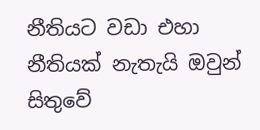නීතියට වඩා එහා නීතියක් නැතැයි ඔවුන් සිතුවේ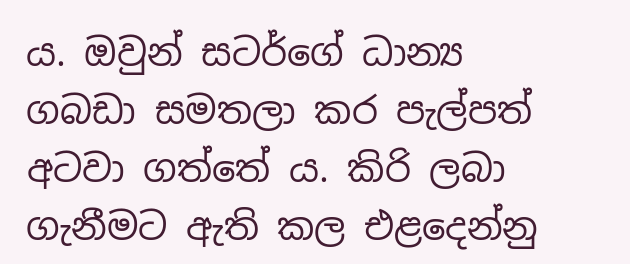ය. ඔවුන් සටර්ගේ ධාන්‍ය ගබඩා සමතලා කර පැල්පත් අටවා ගත්තේ ය. කිරි ලබා ගැනීමට ඇති කල එළදෙන්නු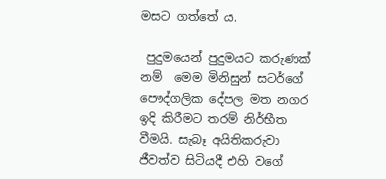මසට ගත්තේ ය.

 පුදුමයෙන් පුදුමයට කරුණක් නම්  මෙම මිනිසුන් සටර්ගේ පෞද්ගලික දේපල මත නගර ඉදි කිරීමට තරම් නිර්භීත වීමයි. සැබෑ අයිතිකරුවා ජීවත්ව සිටියදී එහි වගේ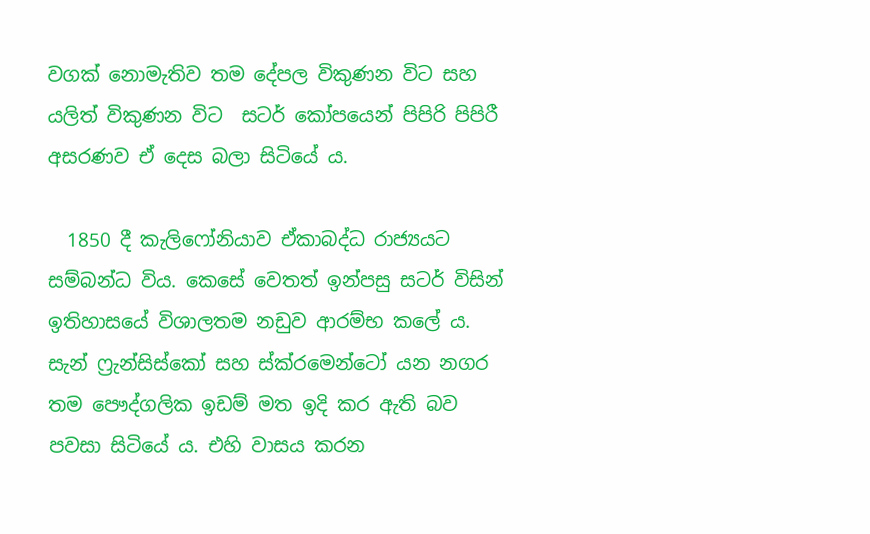වගක් නොමැතිව තම දේපල විකුණන විට සහ යලිත් විකුණන විට  සටර් කෝපයෙන් පිපිරි පිපිරී අසරණව ඒ දෙස බලා සිටියේ ය.

  1850 දී කැලිෆෝනියාව ඒකාබද්ධ රාජ්‍යයට සම්බන්ධ විය. කෙසේ වෙතත් ඉන්පසු සටර් විසින් ඉතිහාසයේ විශාලතම නඩුව ආරම්භ කලේ ය. සැන් ෆ්‍රැන්සිස්කෝ සහ ස්ක්රමෙන්ටෝ යන නගර තම පෞද්ගලික ඉඩම් මත ඉදි කර ඇති බව පවසා සිටියේ ය. එහි වාසය කරන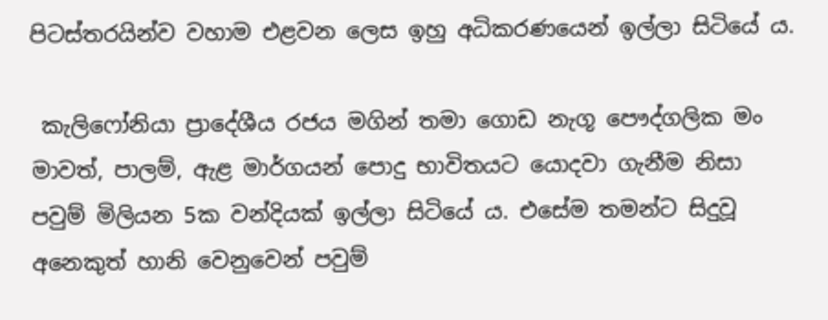පිටස්තරයින්ව වහාම එළවන ලෙස ඉහු අධිකරණයෙන් ඉල්ලා සිටියේ ය.

 කැලිෆෝනියා ප්‍රාදේශීය රජය මගින් තමා ගොඩ නැගූ පෞද්ගලික මං මාවත්, පාලම්, ඇළ මාර්ගයන් පොදු භාවිතයට යොදවා ගැනීම නිසා පවුම් මිලියන 5ක වන්දියක් ඉල්ලා සිටියේ ය. එසේම තමන්ට සිදුවූ අනෙකුත් හානි වෙනුවෙන් පවුම්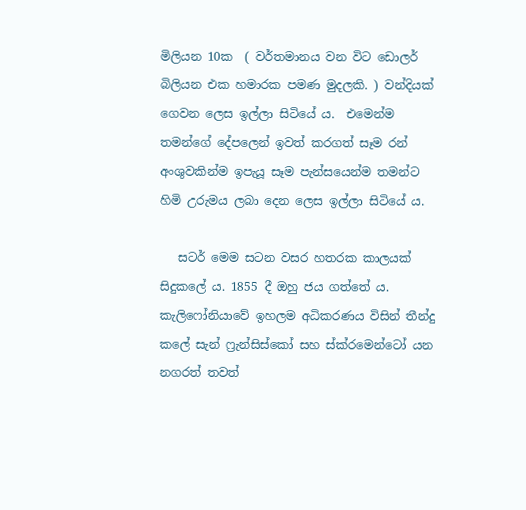මිලියන 10ක  ( වර්තමානය වන විට ඩොලර් බිලියන එක හමාරක පමණ මුදලකි. ) වන්දියක් ගෙවන ලෙස ඉල්ලා සිටියේ ය.  එමෙන්ම තමන්ගේ දේපලෙන් ඉවත් කරගත් සෑම රන් අංශුවකින්ම ඉපැයූ සෑම පැන්සයෙන්ම තමන්ට හිමි උරුමය ලබා දෙන ලෙස ඉල්ලා සිටියේ ය.

   සටර් මෙම සටන වසර හතරක කාලයක් සිදුකලේ ය. 1855 දී ඔහු ජය ගත්තේ ය. කැලිෆෝනියාවේ ඉහලම අධිකරණය විසින් තීන්දු කලේ සැන් ෆ්‍රැන්සිස්කෝ සහ ස්ක්රමෙන්ටෝ යන නගරත් තවත්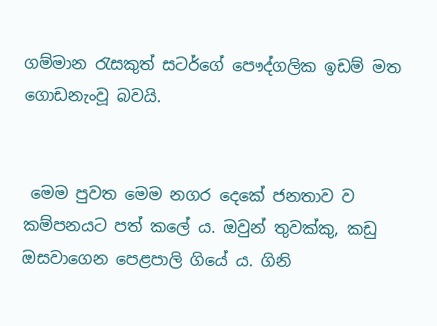ගම්මාන රැසකුත් සටර්ගේ පෞද්ගලික ඉඩම් මත ගොඩනැංවූ බවයි.


 මෙම පුවත මෙම නගර දෙකේ ජනතාව ව කම්පනයට පත් කලේ ය. ඔවුන් තුවක්කු, කඩු ඔසවාගෙන පෙළපාලි ගියේ ය. ගිනි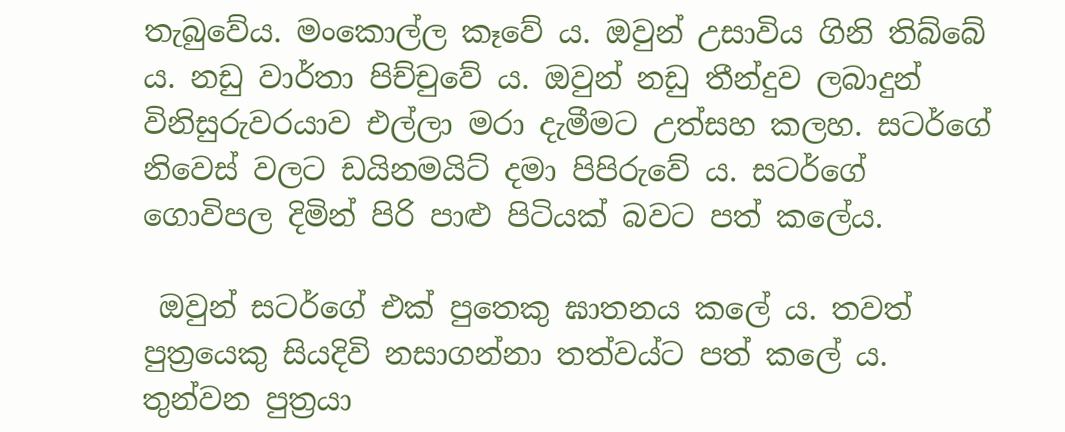තැබුවේය. මංකොල්ල කෑවේ ය. ඔවුන් උසාවිය ගිනි තිබ්බේ ය. නඩු වාර්තා පිච්චුවේ ය. ඔවුන් නඩු තීන්දුව ලබාදුන් විනිසුරුවරයාව එල්ලා මරා දැමීමට උත්සහ කලහ. සටර්ගේ නිවෙස් වලට ඩයිනමයිට් දමා පිපිරුවේ ය. සටර්ගේ ගොවිපල දිමින් පිරි පාළු පිටියක් බවට පත් කලේය.

 ඔවුන් සටර්ගේ එක් පුතෙකු ඝාතනය කලේ ය. තවත් පුත්‍රයෙකු සියදිවි නසාගන්නා තත්වය්ට පත් කලේ ය. තුන්වන පුත්‍රයා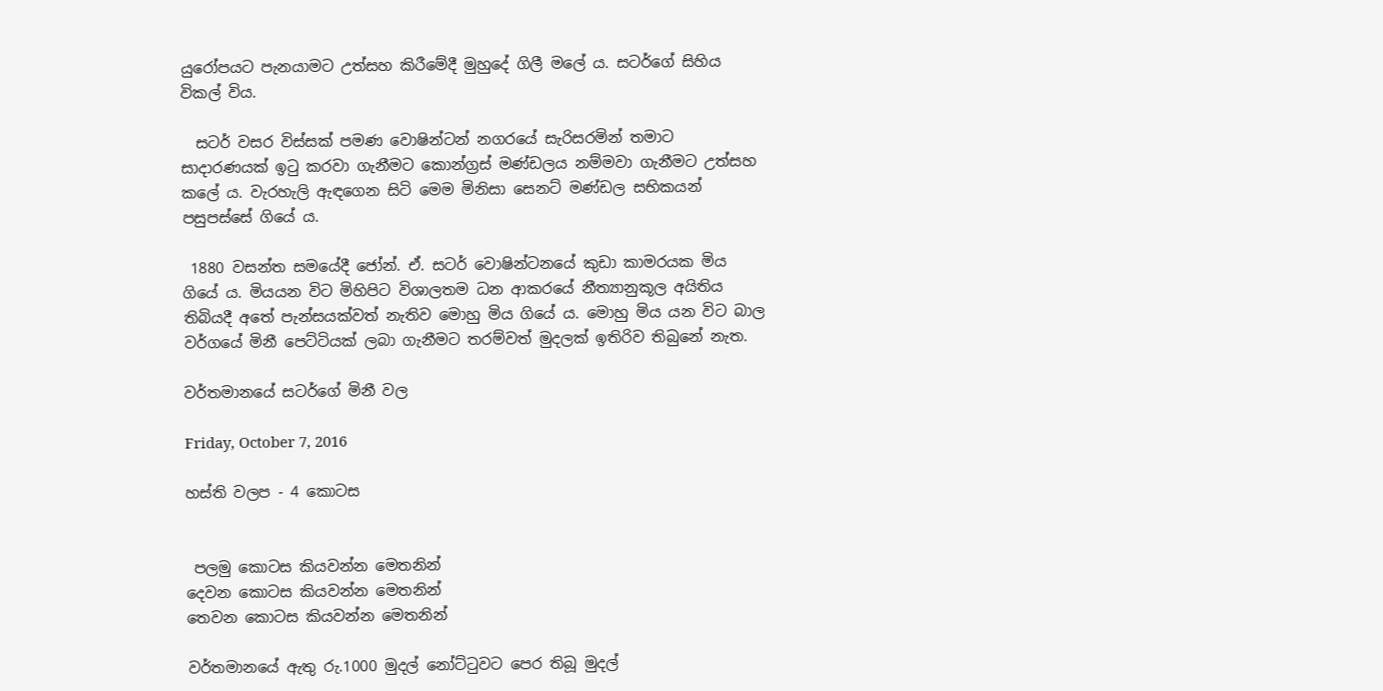යුරෝපයට පැනයාමට උත්සහ කිරීමේදී මුහුදේ ගිලී මලේ ය. සටර්ගේ සිහිය විකල් විය.

  සටර් වසර විස්සක් පමණ වොෂින්ටන් නගරයේ සැරිසරමින් තමාට සාදාරණයක් ඉටු කරවා ගැනීමට කොන්ග්‍රස් මණ්ඩලය නම්මවා ගැනීමට උත්සහ කලේ ය. වැරහැලි ඇඳගෙන සිටි මෙම මිනිසා සෙනට් මණ්ඩල සභිකයන් පසුපස්සේ ගියේ ය.

 1880 වසන්ත සමයේදී ජෝන්. ඒ. සටර් වොෂින්ටනයේ කුඩා කාමරයක මිය ගියේ ය. මියයන විට මිහිපිට විශාලතම ධන ආකරයේ නීත්‍යානුකූල අයිතිය තිබියදී අතේ පැන්සයක්වත් නැතිව මොහු මිය ගියේ ය. මොහු මිය යන විට බාල වර්ගයේ මිනී පෙට්ටියක් ලබා ගැනීමට තරම්වත් මුදලක් ඉතිරිව තිබුනේ නැත.

වර්තමානයේ සටර්ගේ මිනී වල

Friday, October 7, 2016

හස්ති වලප - 4 කොටස


 පලමු කොටස කියවන්න මෙතනින්
දෙවන කොටස කියවන්න මෙතනින්
තෙවන කොටස කියවන්න මෙතනින්

වර්තමානයේ ඇතු රු.1000 මුදල් නෝට්ටුවට පෙර තිබූ මුදල්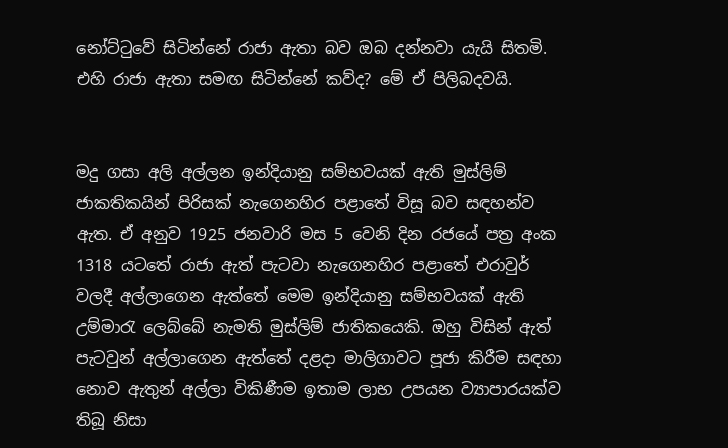නෝට්ටුවේ සිටින්නේ රාජා ඇතා බව ඔබ දන්නවා යැයි සිතමි. එහි රාජා ඇතා සමඟ සිටින්නේ කව්ද? මේ ඒ පිලිබදවයි.


මදු ගසා අලි අල්ලන ඉන්දියානු සම්භවයක් ඇති මුස්ලිම් ජාකතිකයින් පිරිසක් නැගෙනහිර පළාතේ විසූ බව සඳහන්ව ඇත. ඒ අනුව 1925 ජනවාරි මස 5 වෙනි දින රජයේ පත්‍ර අංක 1318 යටතේ රාජා ඇත් පැටවා නැගෙනහිර පළාතේ එරාවුර් වලදී අල්ලාගෙන ඇත්තේ මෙම ඉන්දියානු සම්භවයක් ඇති උම්මාරැ ලෙබ්බේ නැමති මුස්ලිම් ජාතිකයෙකි. ඔහු විසින් ඇත් පැටවුන් අල්ලාගෙන ඇත්තේ දළදා මාලිගාවට පූජා කිරීම සඳහා නොව ඇතුන් අල්ලා විකිණීම ඉතාම ලාභ උපයන ව්‍යාපාරයක්ව තිබූ නිසා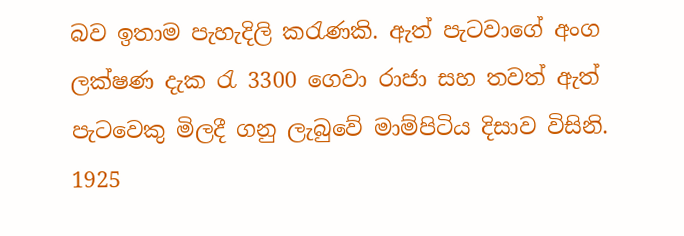බව ඉතාම පැහැදිලි කරැණකි. ඇත් පැටවාගේ අංග ලක්ෂණ දැක රැ 3300 ගෙවා රාජා සහ තවත් ඇත් පැටවෙකු මිලදී ගනු ලැබුවේ මාම්පිටිය දිසාව විසිනි. 1925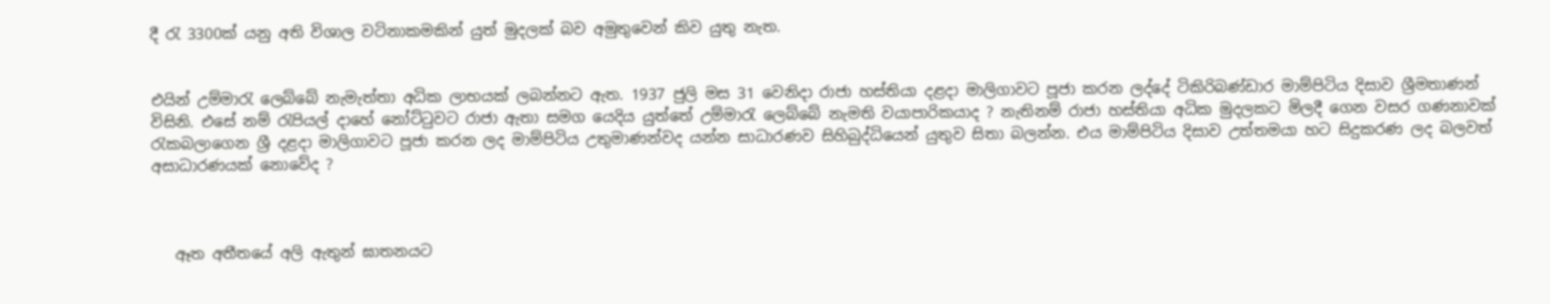දී රැ 3300ක් යනු අති විශාල වටිනාකමකින් යුත් මුදලක් බව අමුතුවෙන් කිව යුතු නැත.


එයින් උම්මාරැ ලෙබ්බේ නැමැත්තා අධික ලාභයක් ලබන්නට ඇත. 1937 ජුලි මස 31 වෙනිදා රාජා හස්තියා දළදා මාලිගාවට පූජා කරන ලද්දේ ටිකිරිබණ්ඩාර මාම්පිටිය දිසාව ශ්‍රීමතාණන් විසිනි. එසේ නම් රැපියල් දාහේ නෝට්ටුවට රාජා ඇතා සමග යෙදිය යුත්තේ උම්මාරැ ලෙබ්බේ නැමති වයාපාරිකයාද ? නැතිනම් රාජා හස්තියා අධික මුදලකට මිලදී ගෙන වසර ගණනාවක් රැකබලාගෙන ශ්‍රී දළදා මාලිගාවට පූජා කරන ලද මාම්පිටිය උතුමාණන්වද යන්න සාධාරණව සිහිබුද්ධියෙන් යුතුව සිතා බලන්න. එය මාම්පිටිය දිසාව උත්තමයා හට සිදුකරණ ලද බලවත් අසාධාරණයක් නොවේද ?



   ඈත අතීතයේ අලි ඇතුන් ඝාතනයට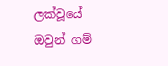ලක්වූයේ ඔවුන් ගම්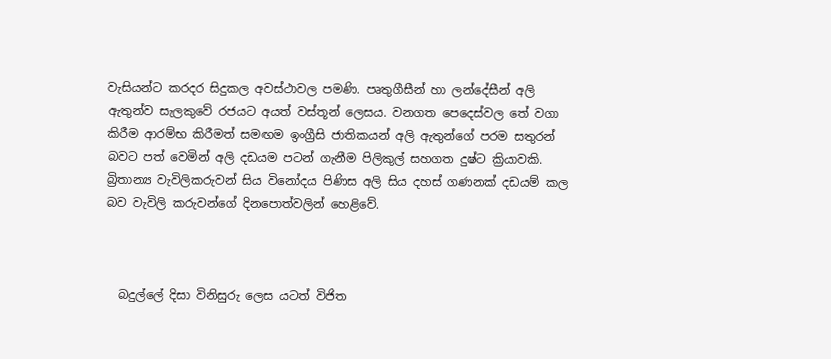වැසියන්ට කරදර සිදුකල අවස්ථාවල පමණි. පෘතුගීසීන් හා ලන්දේසීන් අලි ඇතුන්ව සැලකුවේ රජයට අයත් වස්තූන් ලෙසය. වනගත පෙදෙස්වල තේ වගා කිරීම ආරම්භ කිරීමත් සමඟම ඉංග්‍රීසි ජාතිකයන් අලි ඇතුන්ගේ පරම සතුරන් බවට පත් වෙමින් අලි දඩයම පටන් ගැනීම පිලිකුල් සහගත දුෂ්ට ක්‍රියාවකි. බ්‍රිතාන්‍ය වැවිලිකරුවන් සිය විනෝදය පිණිස අලි සිය දහස් ගණනක් දඩයම් කල බව වැවිලි කරුවන්ගේ දිනපොත්වලින් හෙළිවේ.



  බදුල්ලේ දිසා විනිසුරු ලෙස යටත් විජිත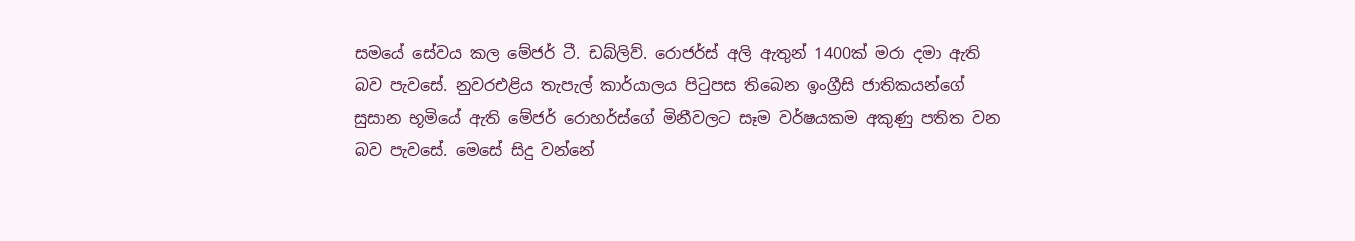සමයේ සේවය කල මේජර් ටී. ඩබ්ලිව්. රොජර්ස් අලි ඇතුන් 1400ක් මරා දමා ඇති බව පැවසේ. නුවරඑළිය තැපැල් කාර්යාලය පිටුපස තිබෙන ඉංග්‍රීසි ජාතිකයන්ගේ සුසාන භූමියේ ඇති මේජර් රොහර්ස්ගේ මිනීවලට සෑම වර්ෂයකම අකුණු පතිත වන බව පැවසේ. මෙසේ සිදු වන්නේ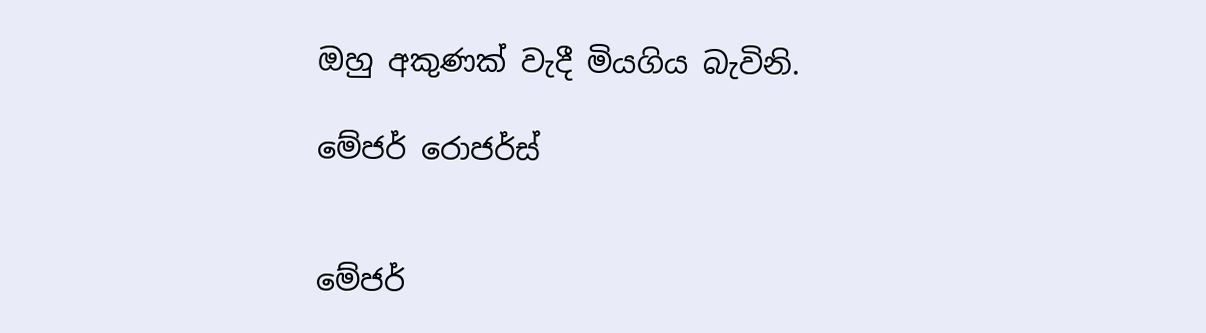ඔහු අකුණක් වැදී මියගිය බැවිනි.

මේජර් රොජර්ස්


මේජර්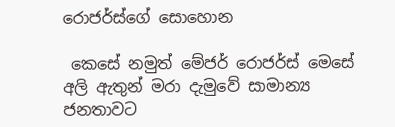රොජර්ස්ගේ සොහොන

 කෙසේ නමුත් මේජර් රොජර්ස් මෙසේ අලි ඇතුන් මරා දැමුවේ සාමාන්‍ය ජනතාවට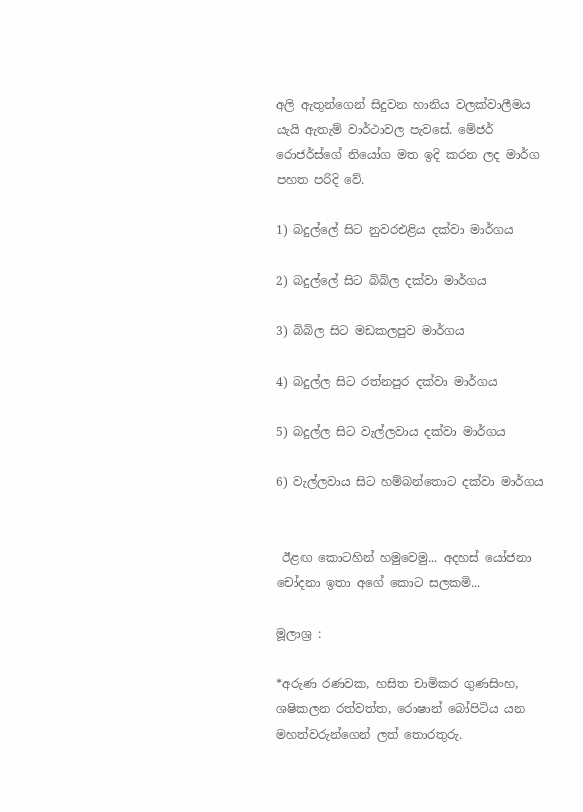අලි ඇතුන්ගෙන් සිදුවන හානිය වලක්වාලීමය යැයි ඇතැම් වාර්ථාවල පැවසේ. මේජර් රොජර්ස්ගේ නියෝග මත ඉදි කරන ලද මාර්ග පහත පරිදි වේ.

1) බදුල්ලේ සිට නුවරඑළිය දක්වා මාර්ගය

2) බදුල්ලේ සිට බිබිල දක්වා මාර්ගය

3) බිබිල සිට මඩකලපුව මාර්ගය

4) බදුල්ල සිට රත්නපුර දක්වා මාර්ගය

5) බදුල්ල සිට වැල්ලවාය දක්වා මාර්ගය

6) වැල්ලවාය සිට හම්බන්තොට දක්වා මාර්ගය


 ඊළඟ කොටහින් හමුවෙමු... අදහස් යෝජනා චෝදනා ඉතා අගේ කොට සලකමි...

මූලාශ්‍ර :

*අරුණ රණවක, හසිත චාමිකර ගුණසිංහ, ශෂිකලන රත්වත්ත, රොෂාන් බෝපිටිය යන මහත්වරුන්ගෙන් ලත් තොරතුරු.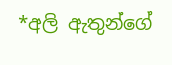*අලි ඇතුන්ගේ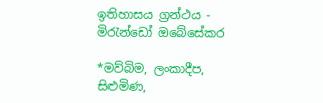ඉතිහාසය ග්‍රන්ථය - මිරැන්ඩෝ ඔබේසේකර

*මව්බිම, ලංකාදීප, සිළුමිණ,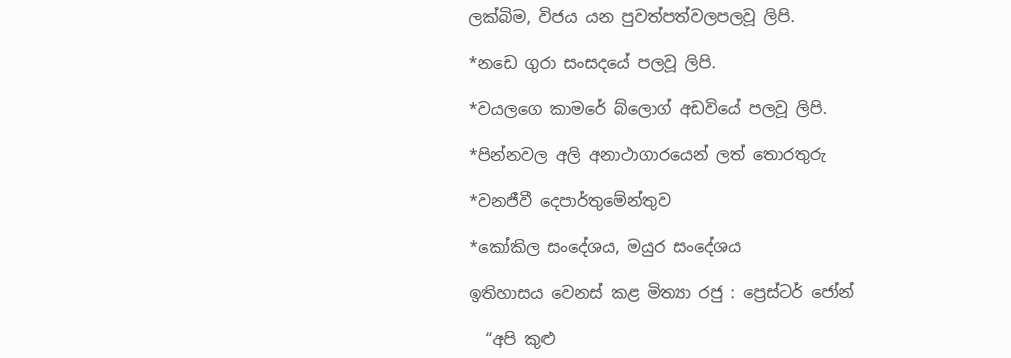ලක්බිම, විජය යන පුවත්පත්වලපලවූ ලිපි.

*නඩෙ ගුරා සංසදයේ පලවූ ලිපි.

*වයලගෙ කාමරේ බ්ලොග් අඩවියේ පලවූ ලිපි.

*පින්නවල අලි අනාථාගාරයෙන් ලත් තොරතුරු

*වනජීවී දෙපාර්තුමේන්තුව

*කෝකිල සංදේශය, මයුර සංදේශය

ඉතිහාසය වෙනස් කළ මිත්‍යා රජු : ප්‍රෙස්ටර් ජෝන්

  “අපි කුළු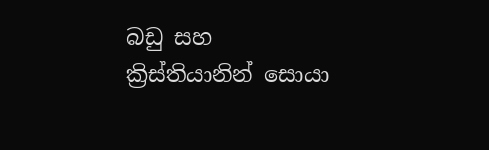බඩු සහ ක්‍රිස්තියානින් සොයා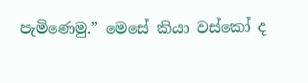පැමිණෙමු.” මෙසේ කියා වස්කෝ ද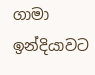ගාමා ඉන්දියාවට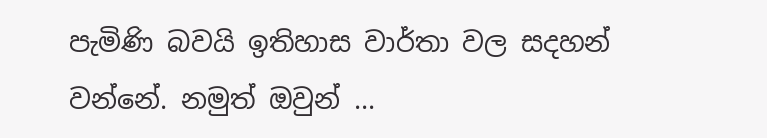පැමිණි බවයි ඉතිහාස වාර්තා වල සදහන් වන්නේ. නමුත් ඔවුන් ...